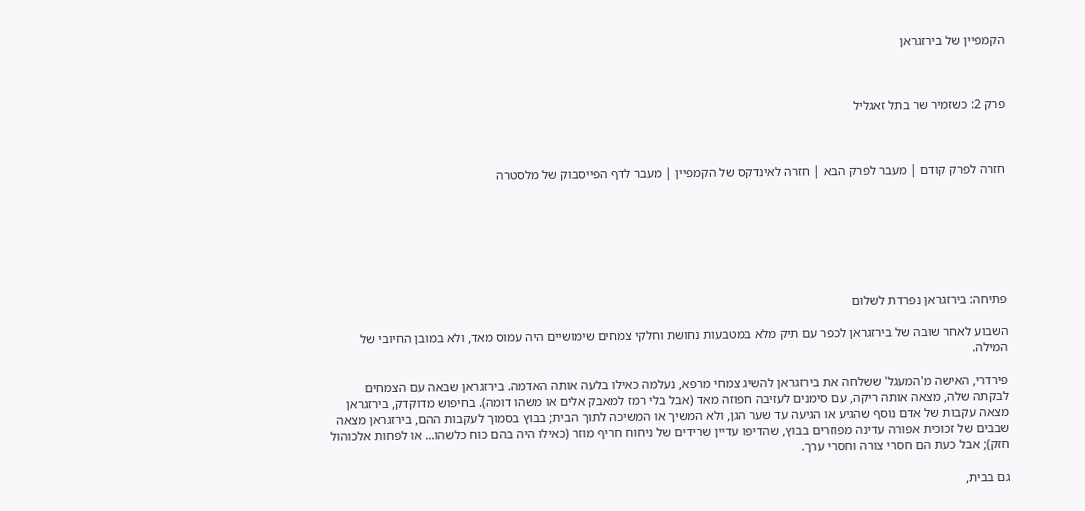הקמפיין של בירזגראן



פרק 2: כשזמיר שר בתל זאגליל



חזרה לפרק קודם | מעבר לפרק הבא | חזרה לאינדקס של הקמפיין | מעבר לדף הפייסבוק של מלסטרה







פתיחה: בירזגראן נפרדת לשלום

השבוע לאחר שובה של בירזגראן לכפר עם תיק מלא במטבעות נחושת וחלקי צמחים שימושיים היה עמוס מאד, ולא במובן החיובי של המילה.

פירדרי, האישה מ'המעגל' ששלחה את בירזגראן להשיג צמחי מרפא, נעלמה כאילו בלעה אותה האדמה. בירזגראן שבאה עם הצמחים לבקתה שלה, מצאה אותה ריקה, עם סימנים לעזיבה חפוזה מאד (אבל בלי רמז למאבק אלים או משהו דומה). בחיפוש מדוקדק, בירזגראן מצאה עקבות של אדם נוסף שהגיע או הגיעה עד שער הגן, ולא המשיך או המשיכה לתוך הבית; בבוץ בסמוך לעקבות ההם, בירזגראן מצאה שבבים של זכוכית אפורה עדינה מפוזרים בבוץ, שהדיפו עדיין שרידים של ניחוח חריף מוזר (כאילו היה בהם כוח כלשהו... או לפחות אלכוהול חזק); אבל כעת הם חסרי צורה וחסרי ערך.

גם בבית,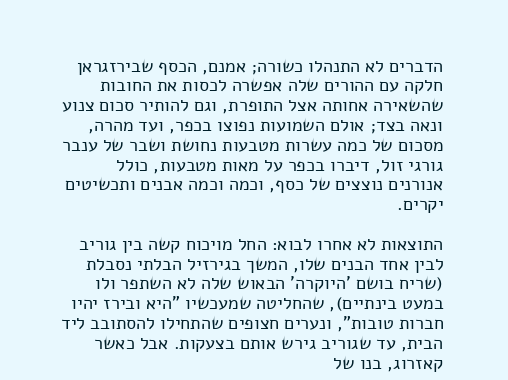הדברים לא התנהלו כשורה; אמנם, הכסף שבירזגראן חלקה עם ההורים שלה אפשרה לכסות את החובות שהשאירה אחותה אצל התופרת, וגם להותיר סכום צנוע ונאה בצד; אולם השמועות נפוצו בכפר, ועד מהרה, מסכום של כמה עשרות מטבעות נחושת ושבר של ענבר גורגי זול, דיברו בכפר על מאות מטבעות, כולל אנורנים נוצצים של כסף, וכמה וכמה אבנים ותכשיטים יקרים.

התוצאות לא אחרו לבוא: החל מויכוח קשה בין גוריב לבין אחד הבנים שלו, המשך בגירזיל הבלתי נסבלת (שריח בושם 'היוקרה' הבאוש שלה לא השתפר ולו במעט בינתיים), שהחליטה שמעכשיו "היא ובירז יהיו חברות טובות", ונערים חצופים שהתחילו להסתובב ליד הבית, עד שגוריב גירש אותם בצעקות. אבל כאשר קאזרוג, בנו של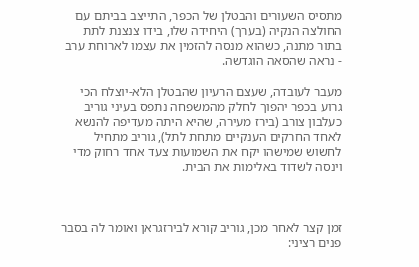מתסיס השעורים והבטלן של הכפר, התייצב בביתם עם החולצה הנקיה (בערך) היחידה שלו, בידו צנצנת לתת בתור מתנה, כשהוא מנסה להזמין את עצמו לארוחת ערב - נראה שהסאה הוגדשה.

מעבר לעובדה, שעצם הרעיון שהבטלן הלא-יוצלח הכי גרוע בכפר יהפוך לחלק מהמשפחה נתפס בעיני גוריב כעלבון צורב (בירז מעירה, שהיא היתה מעדיפה להנשא לאחד החרקים הענקיים מתחת לתל), גוריב מתחיל לחשוש שמישהו יקח את השמועות צעד אחד רחוק מדי וינסה לשדוד באלימות את הבית.



זמן קצר לאחר מכן, גוריב קורא לבירזגראן ואומר לה בסבר פנים רציני: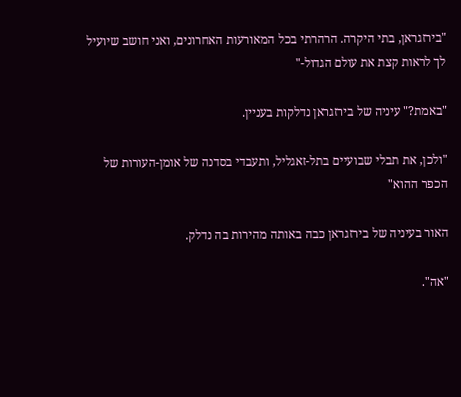"בירזגראן, בתי היקרה. הרהרתי בכל המאורעות האחרונים, ואני חושב שיועיל לך לראות קצת את עולם הגדול-"

"באמת?" עיניה של בירזגראן נדלקות בעניין.

"ולכן, את תבלי שבועיים בתל-זאגליל, ותעבדי בסדנה של אומן-העורות של הכפר ההוא"

האור בעיניה של בירזגראן כבה באותה מהירות בה נדלק.

"אה".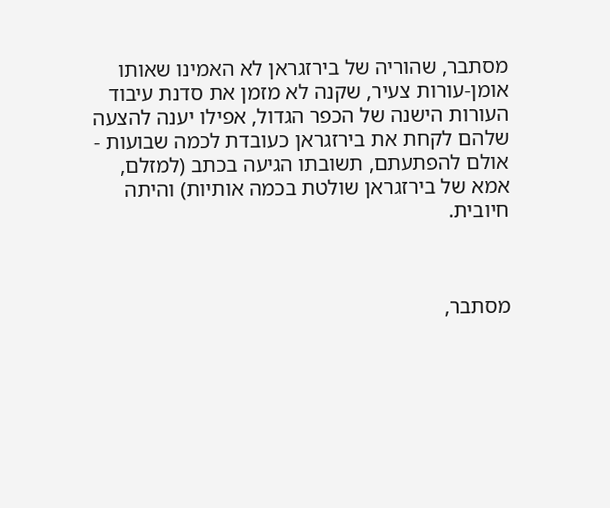מסתבר, שהוריה של בירזגראן לא האמינו שאותו אומן-עורות צעיר, שקנה לא מזמן את סדנת עיבוד העורות הישנה של הכפר הגדול, אפילו יענה להצעה שלהם לקחת את בירזגראן כעובדת לכמה שבועות - אולם להפתעתם, תשובתו הגיעה בכתב (למזלם, אמא של בירזגראן שולטת בכמה אותיות) והיתה חיובית.



מסתבר,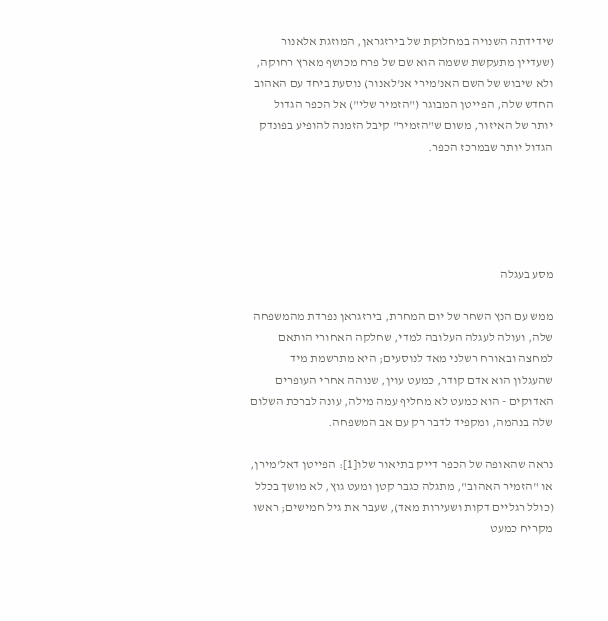שידידתה השנויה במחלוקת של בירזגראן, המוזגת אלאנור (שעדיין מתעקשת ששמה הוא שם של פרח מכושף מארץ רחוקה, ולא שיבוש של השם האנ'מירי אנ'לאנור) נוסעת ביחד עם האהוב החדש שלה, הפייטן המבוגר ("הזמיר שלי") אל הכפר הגדול יותר של האיזור, משום ש"הזמיר" קיבל הזמנה להופיע בפונדק הגדול יותר שבמרכז הכפר.





מסע בעגלה

ממש עם הנץ השחר של יום המחרת, בירזגראן נפרדת מהמשפחה שלה, ועולה לעגלה העלובה למדי, שחלקה האחורי הותאם למחצה ובאורח רשלני מאד לנוסעים; היא מתרשמת מיד שהעגלון הוא אדם קודר, כמעט עוין, שנוהה אחרי העופרים האדוקים - הוא כמעט לא מחליף עמה מילה, עונה לברכת השלום שלה בנהמה, ומקפיד לדבר רק עם אב המשפחה.

נראה שהאופה של הכפר דייק בתיאור שלו[1]: הפייטן דאל'מירן, או "הזמיר האהוב", מתגלה כגבר קטן ומעט גוץ, לא מושך בכלל (כולל רגליים דקות ושעירות מאד), שעבר את גיל חמישים; ראשו מקריח כמעט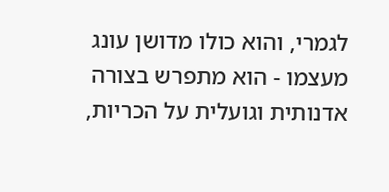לגמרי, והוא כולו מדושן עונג מעצמו - הוא מתפרש בצורה אדנותית וגועלית על הכריות,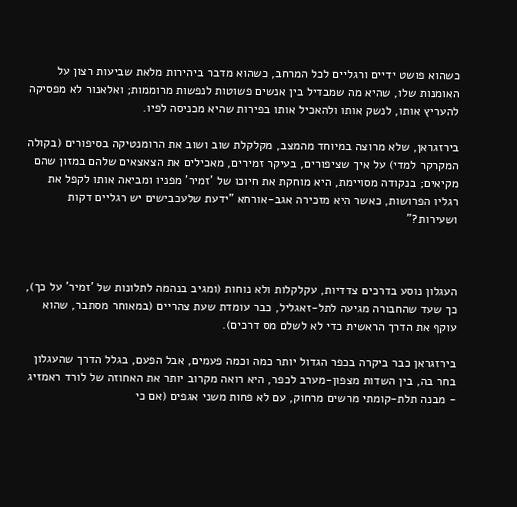כשהוא פושט ידיים ורגליים לכל המרחב, כשהוא מדבר ביהירות מלאת שביעות רצון על האומנות שלו, שהיא מה שמבדיל בין אנשים פשוטות לנפשות מרוממות; ואלאנור לא מפסיקה להעריץ אותו, לנשק אותו ולהאכיל אותו בפירות שהיא מכניסה לפיו.

בירזגראן, שלא מרוצה במיוחד מהמצב, מקלקלת שוב ושוב את הרומנטיקה בסיפורים (בקולה המקרקר למדי) על איך שציפורים, בעיקר זמירים, מאכילים את הצאצאים שלהם במזון שהם מקיאים; בנקודה מסויימת, היא מוחקת את חיוכו של 'זמיר' מפניו ומביאה אותו לקפל את רגליו הפרושות, כאשר היא מזכירה אגב-אורחא "ידעת שלעכבישים יש רגליים דקות ושעירות?"



העגלון נוסע בדרכים צדדיות, עקלקלות ולא נוחות (ומגיב בנהמה לתלונות של 'זמיר' על כך), כך שעד שהחבורה מגיעה לתל-זאגליל, כבר עומדת שעת צהריים (במאוחר מסתבר, שהוא עוקף את הדרך הראשית כדי לא לשלם מס דרכים).

בירזגראן כבר ביקרה בכפר הגדול יותר כמה וכמה פעמים, אבל הפעם, בגלל הדרך שהעגלון בחר בה, בין השדות מצפון-מערב לכפר, היא רואה מקרוב יותר את האחוזה של לורד ראמזיג - מבנה תלת-קומתי מרשים מרחוק, עם לא פחות משני אגפים (אם כי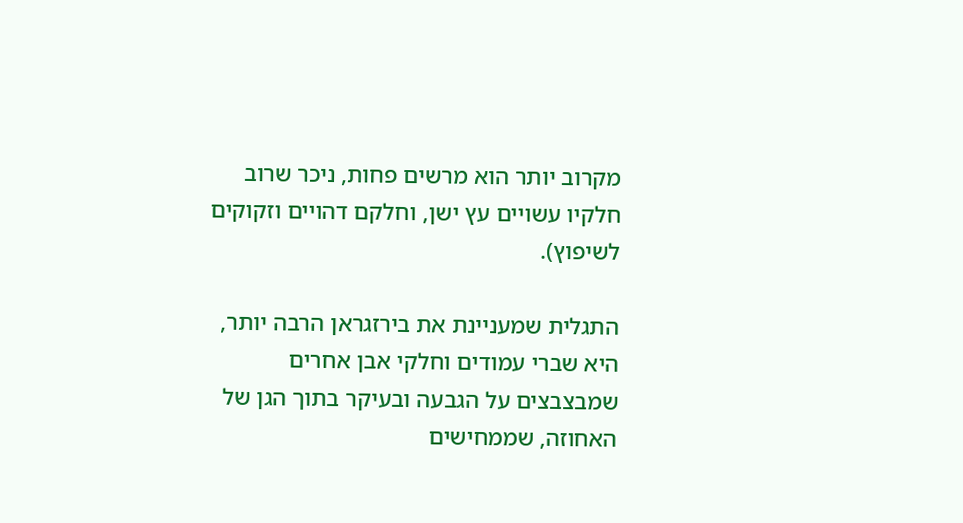מקרוב יותר הוא מרשים פחות, ניכר שרוב חלקיו עשויים עץ ישן, וחלקם דהויים וזקוקים לשיפוץ).

התגלית שמעניינת את בירזגראן הרבה יותר, היא שברי עמודים וחלקי אבן אחרים שמבצבצים על הגבעה ובעיקר בתוך הגן של האחוזה, שממחישים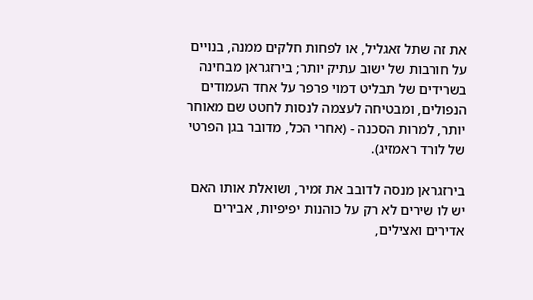את זה שתל זאגליל, או לפחות חלקים ממנה, בנויים על חורבות של ישוב עתיק יותר; בירזגראן מבחינה בשרידים של תבליט דמוי פרפר על אחד העמודים הנפולים, ומבטיחה לעצמה לנסות לחטט שם מאוחר יותר, למרות הסכנה - (אחרי הכל, מדובר בגן הפרטי של לורד ראמזיג).

בירזגראן מנסה לדובב את זמיר, ושואלת אותו האם יש לו שירים לא רק על כוהנות יפיפיות, אבירים אדירים ואצילים,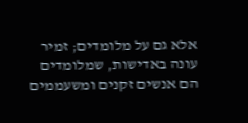אלא גם על מלומדים; זמיר עונה באדישות, שמלומדים הם אנשים זקנים ומשעממים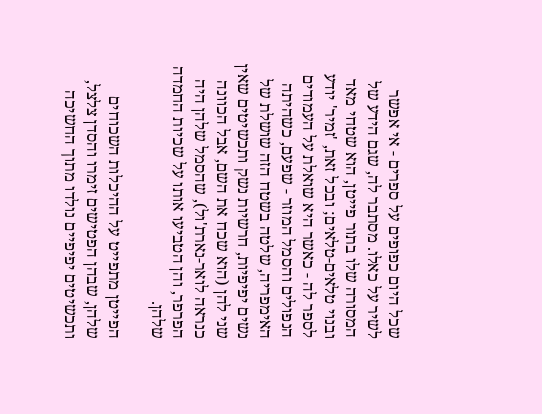שכל היום כפופים על ספרים - אי אפשר לשיר על כאלו. מסתבר לה, שגם הידע של המסורה שלו בתור פייטן, הוא שטחי מאד ובנוי טלאים-טלאים; ובכל זאת, 'זמיר' יודע לספר לה - כאשר היא שואלת על העמודים הנפולים והסמל המוזר - שפעם, כשהיתה האימפריה, שלטה בשטח הזה שושלת של נשים יפיפיות, חרשיות נשק ותכשיטים שאין שני להן (הוא שכח את השם, אבל הכוונה כנראה לואר-נארת'ול), שהסמל שלהן היה הפרפר, והן הטביעו אותו על שכיות החמדה שלהן.

הפייטן מתפייט על ההיכלות השכוחים שלהן, שבהן הפטישים זימרו והסדן צלצל, ותכשיטים יפיפיים נולדו מתוך החשיכה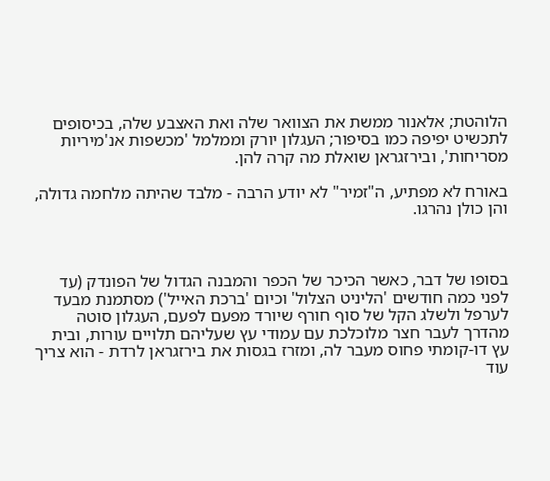הלוהטת; אלאנור ממשת את הצוואר שלה ואת האצבע שלה, בכיסופים לתכשיט יפיפה כמו בסיפור; העגלון יורק וממלמל 'מכשפות אנ'מיריות מסריחות', ובירזגראן שואלת מה קרה להן.

באורח לא מפתיע, ה"זמיר" לא יודע הרבה - מלבד שהיתה מלחמה גדולה, והן כולן נהרגו.



בסופו של דבר, כאשר הכיכר של הכפר והמבנה הגדול של הפונדק (עד לפני כמה חודשים 'הליניט הצלול' וכיום 'ברכת האייל') מסתמנת מבעד לערפל ולשלג הקל של סוף חורף שיורד מפעם לפעם, העגלון סוטה מהדרך לעבר חצר מלוכלכת עם עמודי עץ שעליהם תלויים עורות, ובית עץ דו-קומתי פחוס מעבר לה, ומזרז בגסות את בירזגראן לרדת - הוא צריך עוד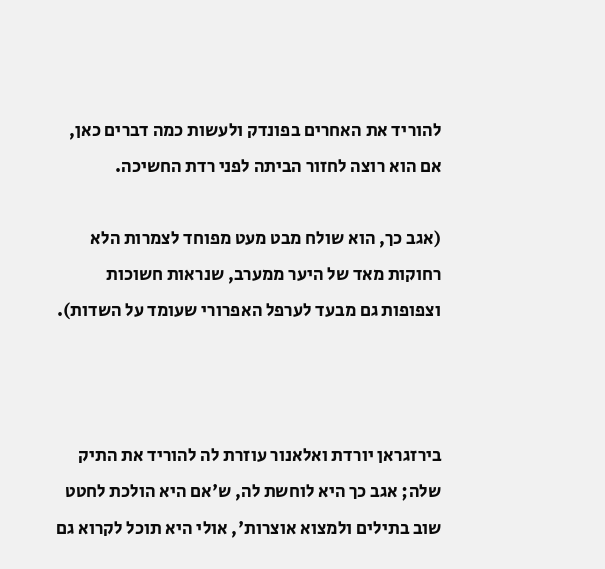להוריד את האחרים בפונדק ולעשות כמה דברים כאן, אם הוא רוצה לחזור הביתה לפני רדת החשיכה.

(אגב כך, הוא שולח מבט מעט מפוחד לצמרות הלא רחוקות מאד של היער ממערב, שנראות חשוכות וצפופות גם מבעד לערפל האפרורי שעומד על השדות).



בירזגראן יורדת ואלאנור עוזרת לה להוריד את התיק שלה; אגב כך היא לוחשת לה, ש'אם היא הולכת לחטט שוב בתילים ולמצוא אוצרות', אולי היא תוכל לקרוא גם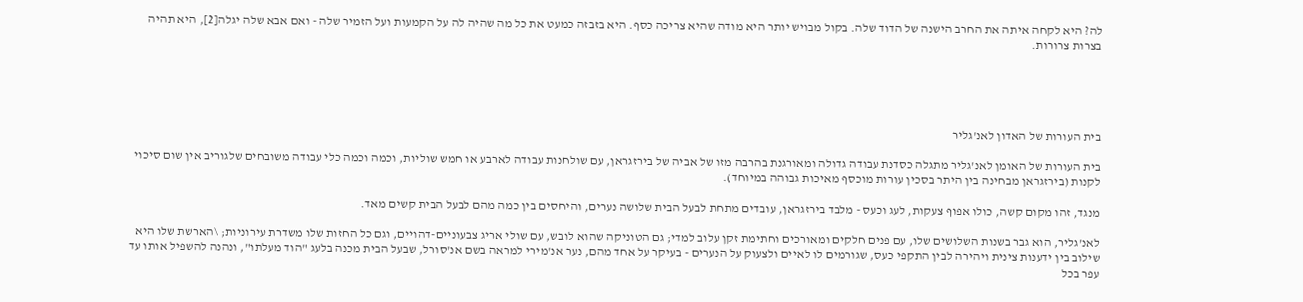לה? היא לקחה איתה את החרב הישנה של הדוד שלה. בקול מבויש יותר היא מודה שהיא צריכה כסף. היא בזבזה כמעט את כל מה שהיה לה על הקמעות ועל הזמיר שלה - ואם אבא שלה יגלה[2], היא תהיה בצרות צרורות.





בית העורות של האדון לאנ'גליר

בית העורות של האומן לאנ'גליר מתגלה כסדנת עבודה גדולה ומאורגנת בהרבה מזו של אביה של בירזגראן, עם שולחנות עבודה לארבע או חמש שוליות, וכמה וכמה כלי עבודה משובחים שלגוריב אין שום סיכוי לקנות (בירזגראן מבחינה בין היתר בסכין עורות מוכסף מאיכות גבוהה במיוחד).

מנגד, זהו מקום קשה, כולו אפוף צעקות, לעג וכעס - מלבד בירזגראן, עובדים מתחת לבעל הבית שלושה נערים, והיחסים בין כמה מהם לבעל הבית קשים מאד.

לאנ'גליר, הוא גבר בשנות השלושים שלו, עם פנים חלקים ומאורכים וחתימת זקן עלוב למדי; גם הטוניקה שהוא לובש, עם שולי אריג צבעוניים-דהויים, וגם כל החזות שלו משדרת עירוניות; \הארשת שלו היא שילוב בין ידענות צינית ויהירה לבין התקפי כעס, שגורמים לו לאיים ולצעוק על הנערים - בעיקר על אחד מהם, נער אנ'מירי למראה בשם אנ'סורל, שבעל הבית מכנה בלעג "הוד מעלתו", ונהנה להשפיל אותו עד עפר בכל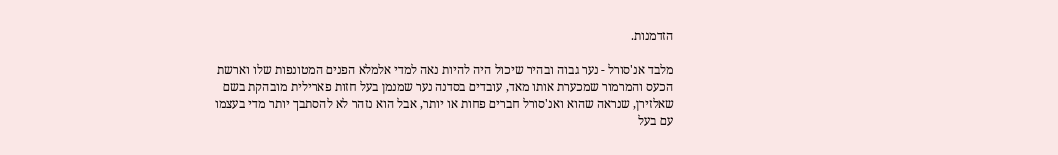הזדמנות.

מלבד אנ'סורל - נער גבוה ובהיר שיכול היה להיות נאה למדי אלמלא הפנים המטונפות שלו וארשת הכעס והמרמור שמכערת אותו מאד, עובדים בסדנה נער שמנמן בעל חזות פארילית מובהקת בשם שאלזירן, שנראה שהוא ואנ'סורל חברים פחות או יותר, אבל הוא נזהר לא להסתבך יותר מדי בעצמו עם בעל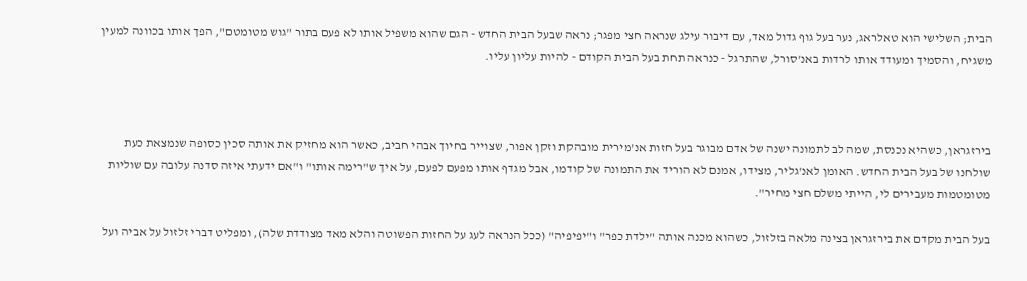הבית; השלישי הוא טאלראג, נער בעל גוף גדול מאד, עם דיבור עילג שנראה חצי מפגר; נראה שבעל הבית החדש - הגם שהוא משפיל אותו לא פעם בתור "גוש מטומטם", הפך אותו בכוונה למעין משגיח, והסמיך ומעודד אותו לרדות באנ'סורל, שהתרגל - כנראה תחת בעל הבית הקודם - להיות עליון עליו.



בירזגראן, כשהיא נכנסת, שמה לב לתמונה ישנה של אדם מבוגר בעל חזות אנ'מירית מובהקת וזקן אפור, שצוייר בחיוך אבהי חביב, כאשר הוא מחזיק את אותה סכין כסופה שנמצאת כעת שולחנו של בעל הבית החדש. האומן לאנ'גליר, מצידו, אמנם לא הוריד את התמונה של קודמו, אבל מגדף אותו מפעם לפעם, על איך ש"רימה אותו" ו"אם ידעתי איזה סדנה עלובה עם שוליות מטומטמות מעבירים לי, הייתי משלם חצי מחיר".

בעל הבית מקדם את בירזגראן בצינה מלאה בזלזול, כשהוא מכנה אותה "ילדת כפר" ו"יפיפיה" (ככל הנראה לעג על החזות הפשוטה והלא מאד מצודדת שלה), ומפליט דברי זלזול על אביה ועל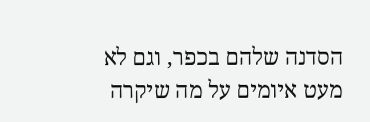הסדנה שלהם בכפר, וגם לא מעט איומים על מה שיקרה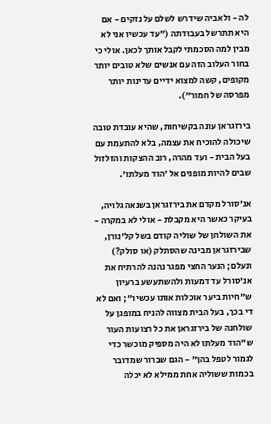לה - ולאביה שידרש לשלם על נזקים - אם היא תתרשל בעבודתה ("עד עכשיו אני לא מבין למה הסכמתי לקבל אותך לכאן. אולי כי בחור העלוב הזה עם אנשים שלא טובים יותר מקופים, קשה למצוא ידיים עדינות יותר מפרסה של חמור").

בירזגראן עונה בקשיחות, שהיא עובדת טובה שיכולה להוכיח את עצמה, בלא להתעמת עם בעל הבית - ועד מהרה, רוב ההצקות והזלזול שבים להיות מופנים אל 'הוד מעלתו'.

אנ'סורל מקדם את בירזגראן בשנאה גלויה, בעיקר כאשר היא מקבלת - אולי לא במקרה - את השולחן של שוליה קודם בשל קל'נורן, שבירזגראן מבינה שהסתלק (או סולק?) ונעלם; הנער החצי מפגר נהנה להרתיח את אנ'סורל עד דמעות ולהשתעשע ברעיון ש"חיות ביער אוכלות אותו עכשיו"; ואם לא די בכך, בעל הבית מצווה להניח במופגן על שולחנה של בירזגראן את כל רצועות העור ש"הוד מעלתו לא היה מספיק מוכשר כדי לגמור לטפל בהן" - הגם שברור שמדובר בכמות ששוליה אחת ממילא לא יכלה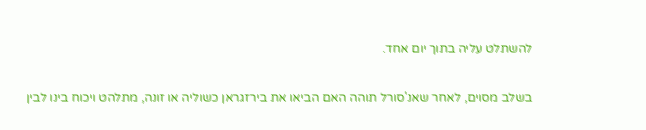להשתלט עליה בתוך יום אחד.

בשלב מסוים, לאחר שאנ'סורל תוהה האם הביאו את בירזגראן כשוליה או זונה, מתלהט ויכוח בינו לבין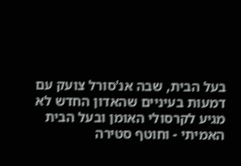בעל הבית, שבה אנ'סורל צועק עם דמעות בעיניים שהאדון החדש לא מגיע לקרסולי האומן ובעל הבית האמיתי - וחוטף סטירה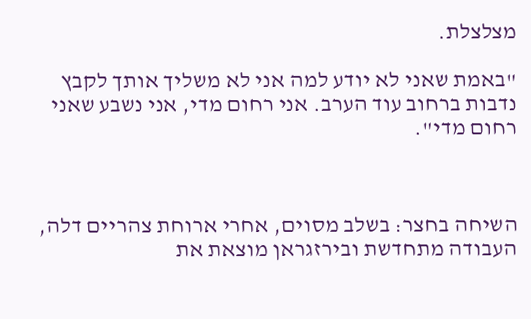מצלצלת.

"באמת שאני לא יודע למה אני לא משליך אותך לקבץ נדבות ברחוב עוד הערב. אני רחום מדי, אני נשבע שאני רחום מדי".



השיחה בחצר: בשלב מסוים, אחרי ארוחת צהריים דלה, העבודה מתחדשת ובירזגראן מוצאת את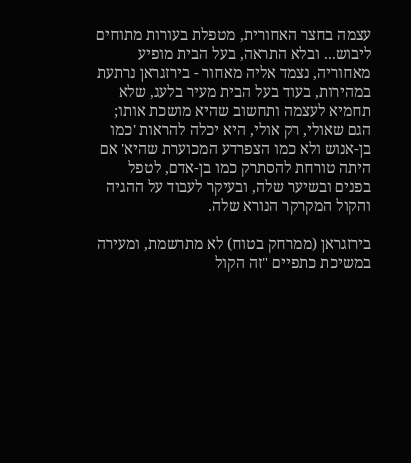עצמה בחצר האחורית, מטפלת בעורות מתוחים ליבוש... ובלא התראה, בעל הבית מופיע מאחוריה, נצמד אליה מאחור - בירזגראן נרתעת במהירות, בעוד בעל הבית מעיר בלעג, שלא תחמיא לעצמה ותחשוב שהיא מושכת אותו; הגם שאולי, רק אולי, היא יכלה להראות 'כמו בן-אנוש ולא כמו הצפרדע המכוערת שהיא' אם היתה טורחת להסתרק כמו בן-אדם, לטפל בפנים ובשיער שלה, ובעיקר לעבוד על ההגיה והקול המקרקר הנורא שלה.

בירזגראן (ממרחק בטוח) לא מתרשמת, ומעירה במשיכת כתפיים "זה הקול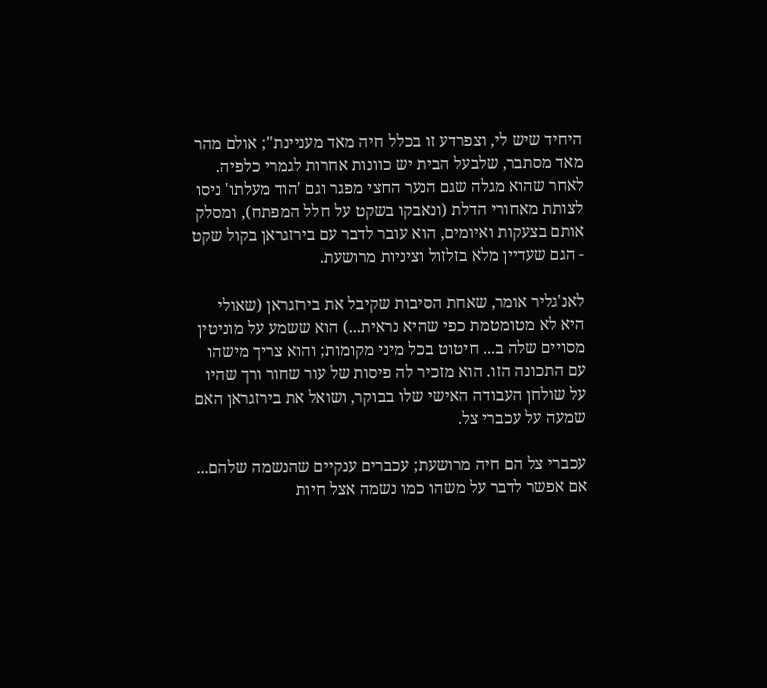היחיד שיש לי, וצפרדע זו בכלל חיה מאד מעניינת"; אולם מהר מאד מסתבר, שלבעל הבית יש כוונות אחרות לגמרי כלפיה. לאחר שהוא מגלה שגם הנער החצי מפגר וגם 'הוד מעלתו' ניסו לצותת מאחורי הדלת (ונאבקו בשקט על חלל המפתח), ומסלק אותם בצעקות ואיומים, הוא עובר לדבר עם בירזגראן בקול שקט - הגם שעדיין מלא בזלזול וציניות מרושעת.

לאנ'גליר אומר, שאחת הסיבות שקיבל את בירזגראן (שאולי היא לא מטומטמת כפי שהיא נראית...) הוא ששמע על מוניטין מסויים שלה ב... חיטוט בכל מיני מקומות; והוא צריך מישהו עם התכונה הזו. הוא מזכיר לה פיסות של עור שחור ורך שהיו על שולחן העבודה האישי שלו בבוקר, ושואל את בירזגראן האם שמעה על עכברי צל.

עכברי צל הם חיה מרושעת; עכברים ענקיים שהנשמה שלהם... אם אפשר לדבר על משהו כמו נשמה אצל חיות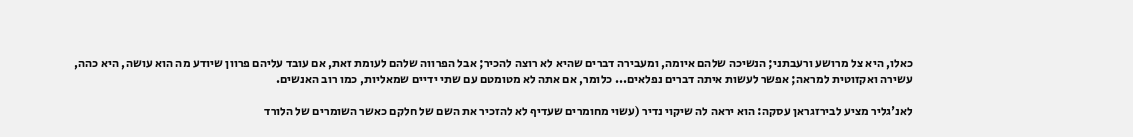כאלו, היא צל מרושע ורעבתני; הנשיכה שלהם איומה, ומעבירה דברים שהיא לא רוצה להכיר; אבל הפרווה שלהם לעומת זאת, אם עובד עליהם פרוון שיודע מה הוא עושה, היא כהה, עשירה ואקזוטית למראה; אפשר לעשות איתה דברים נפלאים... כלומר, אם אתה לא מטומטם עם שתי ידיים שמאליות, כמו רוב האנשים.

לאנ'גליר מציע לבירזגראן עסקה: הוא יראה לה שיקוי נדיר (עשוי מחומרים שעדיף לא להזכיר את השם של חלקם כאשר השומרים של הלורד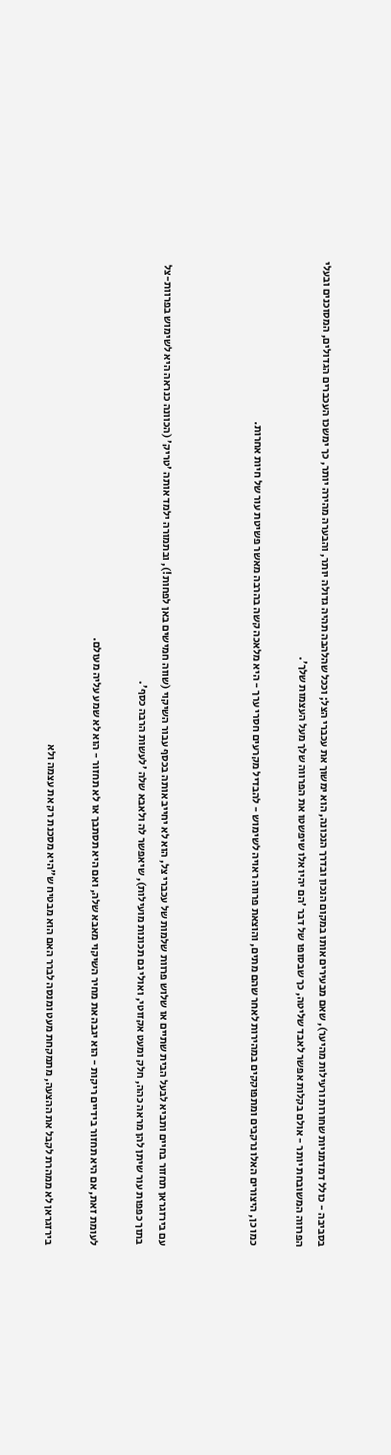בסביבה - כולל דמדמניות שחורות ורעילות מהיער), שאם מבעירים אותו במקום הנכון ובדרך הנכונה, הוא ימשוך את עכברי הצל; וככל שהלהבה תהיה גדולה יותר, והבערה מהירה יותר, כך ימשכו העכברים הגדולים, המסוכנים ובעלי הפרווה המשובחת יותר - אולם בקלות אפשר לאבד שליטה, כך שבסופו של דבר 'הם יהיו אלו שיפשטו את הפרווה שלך מעל העצמות שלך'.

כמו כן, היצורים האלו נרקבים ומתפוקקים במהירות לאחר שהם מתים, והוצאת פרווה ראויה לשימוש - להבדיל מקרעים חסרי ערך - היא מלאכה קשה בהרבה מאשר פשיטת עור של חיות אחרות.



עם בירזגראן תחזור בחיים ותביא לבעל הבית שתיים או שלוש פרוות שלמות של עכברי צל, הוא לא יחייב אותה בכסף עבור השיקוי (שווה חמישים באן לפחות!), ובתמורה ילמד אותה 'טריק' (הכוונה כנראה היא לשימוש בפרוות-צל בתוך כפפות עור שיתן להן מראה כהה, חלק ומעט אקזוטי, ואולי גם תכונות מועילות), שיאפשר לה ולאבא שלה 'לעשות הרבה כסף'.

לעומת זאת, אם היא תחזור בידיים ריקות - הוא יגבה את מחיר השיקוי מאבא שלה, ואם היא תסתבך או לא תחזור - הוא לא שמע עליה מעולם.

בירזגראן לא ממהרת לקבל את ההצעה, מתמקחת מעט ומנסה לברר האם הוא מבטיח ש"היא מסכנת רק את עצמה ולא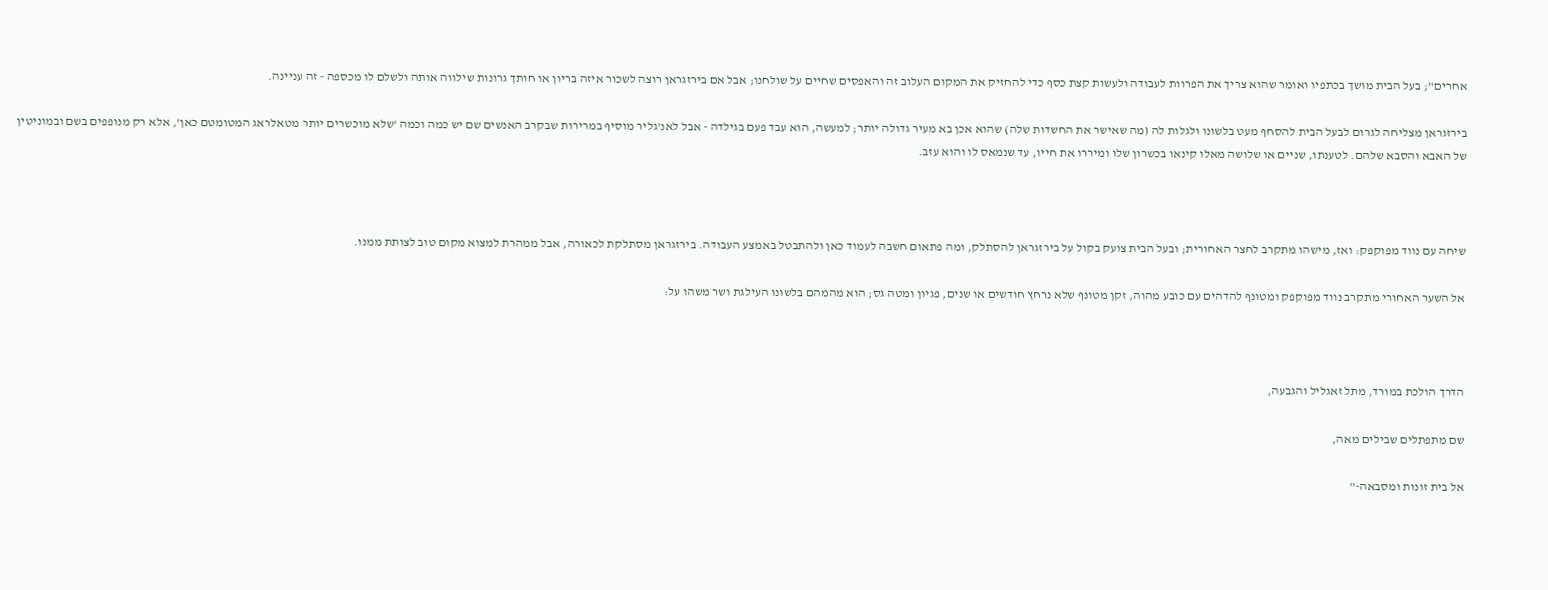אחרים"; בעל הבית מושך בכתפיו ואומר שהוא צריך את הפרוות לעבודה ולעשות קצת כסף כדי להחזיק את המקום העלוב זה והאפסים שחיים על שולחנו; אבל אם בירזגראן רוצה לשכור איזה בריון או חותך גרונות שילווה אותה ולשלם לו מכספה - זה עניינה.

בירזגראן מצליחה לגרום לבעל הבית להסחף מעט בלשונו ולגלות לה (מה שאישר את החשדות שלה) שהוא אכן בא מעיר גדולה יותר; למעשה, הוא עבד פעם בגילדה - אבל לאנ'גליר מוסיף במרירות שבקרב האנשים שם יש כמה וכמה 'שלא מוכשרים יותר מטאלראג המטומטם כאן', אלא רק מנופפים בשם ובמוניטין של האבא והסבא שלהם. לטענתו, שניים או שלושה מאלו קינאו בכשרון שלו ומיררו את חייו, עד שנמאס לו והוא עזב.



שיחה עם נווד מפוקפק: ואז, מישהו מתקרב לחצר האחורית; ובעל הבית צועק בקול על בירזגראן להסתלק, ומה פתאום חשבה לעמוד כאן ולהתבטל באמצע העבודה. בירזגראן מסתלקת לכאורה, אבל ממהרת למצוא מקום טוב לצותת ממנו.

אל השער האחורי מתקרב נווד מפוקפק ומטונף להדהים עם כובע מהוה, זקן מטונף שלא נרחץ חודשים או שנים, פגיון ומטה גס; הוא מהמהם בלשונו העילגת ושר משהו על:



הדרך הולכת במורד, מתל זאגליל והגבעה,

שם מתפתלים שבילים מאה,

אל בית זונות ומסבאה-"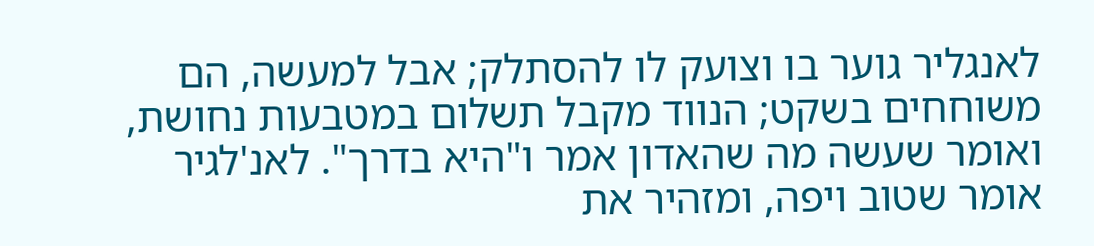לאנגליר גוער בו וצועק לו להסתלק; אבל למעשה, הם משוחחים בשקט; הנווד מקבל תשלום במטבעות נחושת, ואומר שעשה מה שהאדון אמר ו"היא בדרך". לאנ'לגיר אומר שטוב ויפה, ומזהיר את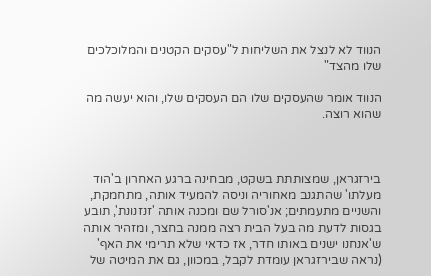הנווד לא לנצל את השליחות ל"עסקים הקטנים והמלוכלכים שלו מהצד"

הנווד אומר שהעסקים שלו הם העסקים שלו, והוא יעשה מה שהוא רוצה.



בירזגראן, שמצותתת בשקט, מבחינה ברגע האחרון ב'הוד מעלתו' שהתגנב מאחוריה וניסה להמעיד אותה, מתחמקת, והשניים מתעמתים; אנ'סורל שם ומכנה אותה 'זנזנונת', תובע בגסות לדעת מה בעל הבית רצה ממנה בחצר, ומזהיר אותה ש'אנחנו ישנים באותו חדר, אז כדאי שלא תרימי את האף' (נראה שבירזגראן עומדת לקבל, במכוון, גם את המיטה של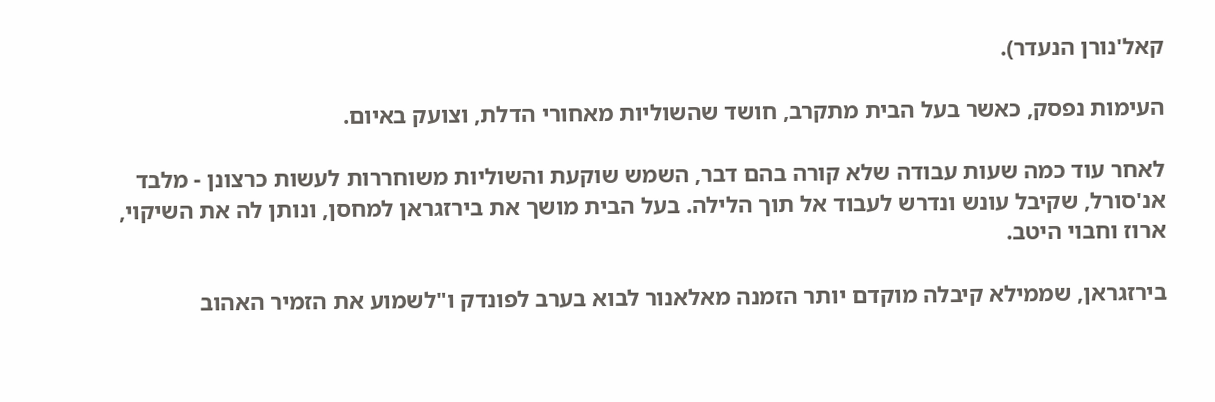קאל'נורן הנעדר).

העימות נפסק, כאשר בעל הבית מתקרב, חושד שהשוליות מאחורי הדלת, וצועק באיום.

לאחר עוד כמה שעות עבודה שלא קורה בהם דבר, השמש שוקעת והשוליות משוחררות לעשות כרצונן - מלבד אנ'סורל, שקיבל עונש ונדרש לעבוד אל תוך הלילה. בעל הבית מושך את בירזגראן למחסן, ונותן לה את השיקוי, ארוז וחבוי היטב.

בירזגראן, שממילא קיבלה מוקדם יותר הזמנה מאלאנור לבוא בערב לפונדק ו"לשמוע את הזמיר האהוב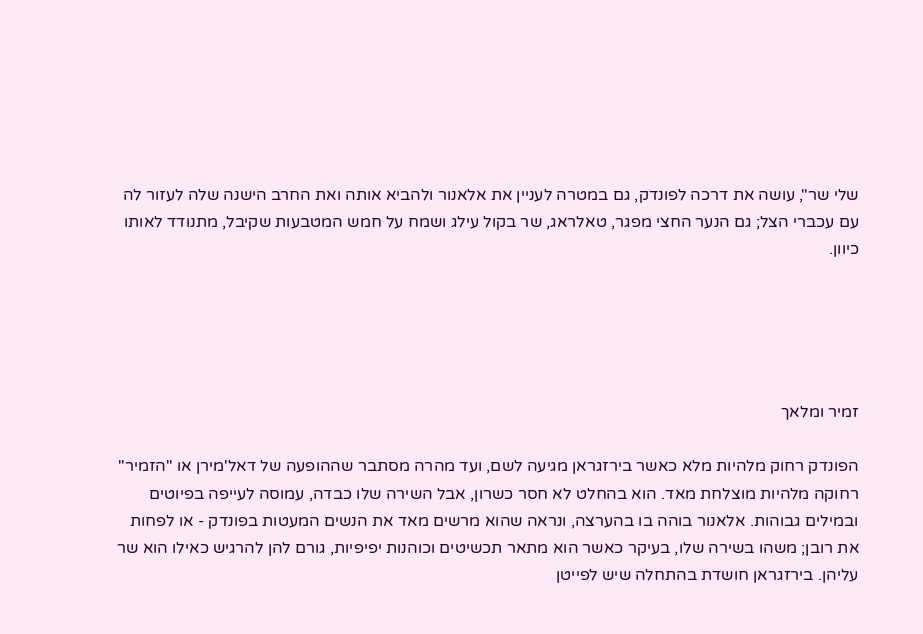שלי שר", עושה את דרכה לפונדק, גם במטרה לעניין את אלאנור ולהביא אותה ואת החרב הישנה שלה לעזור לה עם עכברי הצל; גם הנער החצי מפגר, טאלראג, שר בקול עילג ושמח על חמש המטבעות שקיבל, מתנודד לאותו כיוון.





זמיר ומלאך

הפונדק רחוק מלהיות מלא כאשר בירזגראן מגיעה לשם, ועד מהרה מסתבר שההופעה של דאל'מירן או "הזמיר" רחוקה מלהיות מוצלחת מאד. הוא בהחלט לא חסר כשרון, אבל השירה שלו כבדה, עמוסה לעייפה בפיוטים ובמילים גבוהות. אלאנור בוהה בו בהערצה, ונראה שהוא מרשים מאד את הנשים המעטות בפונדק - או לפחות את רובן; משהו בשירה שלו, בעיקר כאשר הוא מתאר תכשיטים וכוהנות יפיפיות, גורם להן להרגיש כאילו הוא שר עליהן. בירזגראן חושדת בהתחלה שיש לפייטן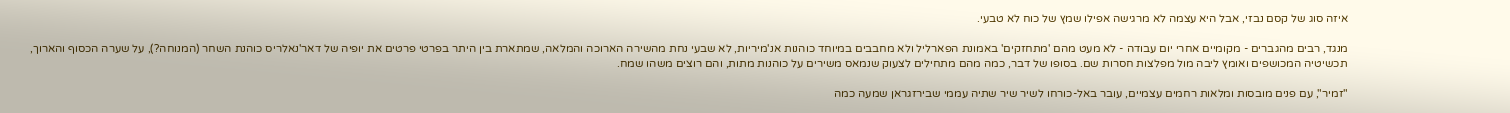איזה סוג של קסם נבזי, אבל היא עצמה לא מרגישה אפילו שמץ של כוח לא טבעי.

מנגד, רבים מהגברים - מקומיים אחרי יום עבודה - לא מעט מהם 'מתחזקים' באמונת הפארליל ולא מחבבים במיוחד כוהנות אנ'מיריות, לא שבעי נחת מהשירה הארוכה והמלאה, שמתארת בין היתר בפרטי פרטים את יופיה של דאר'נאלריס כוהנת השחר (המנוחה?), על שערה הכסוף והארוך, תכשיטיה המכושפים ואומץ ליבה מול מפלצות חסרות שם. בסופו של דבר, כמה מהם מתחילים לצעוק שנמאס משירים על כוהנות מתות, והם רוצים משהו שמח.

"זמיר", עם פנים מובסות ומלאות רחמים עצמיים, עובר באל-כורחו לשיר שיר שתיה עממי שבירזגראן שמעה כמה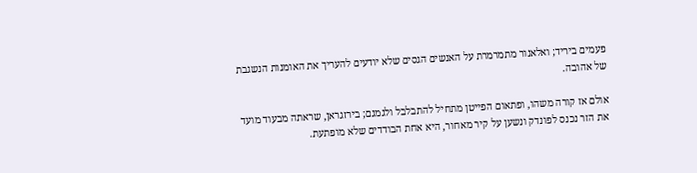פעמים ביריד; ואלאנור מתמרמרת על האנשים הגסים שלא יודעים להעריך את האומנות הנשגבת של אהובה.

אולם אז קורה משהו, ופתאום הפייטן מתחיל להתבלבל ולגמגם; בירזגראן, שראתה מבעוד מועד את הזר נכנס לפונדק ונשען על קיר מאחור, היא אחת הבודדים שלא מופתעת.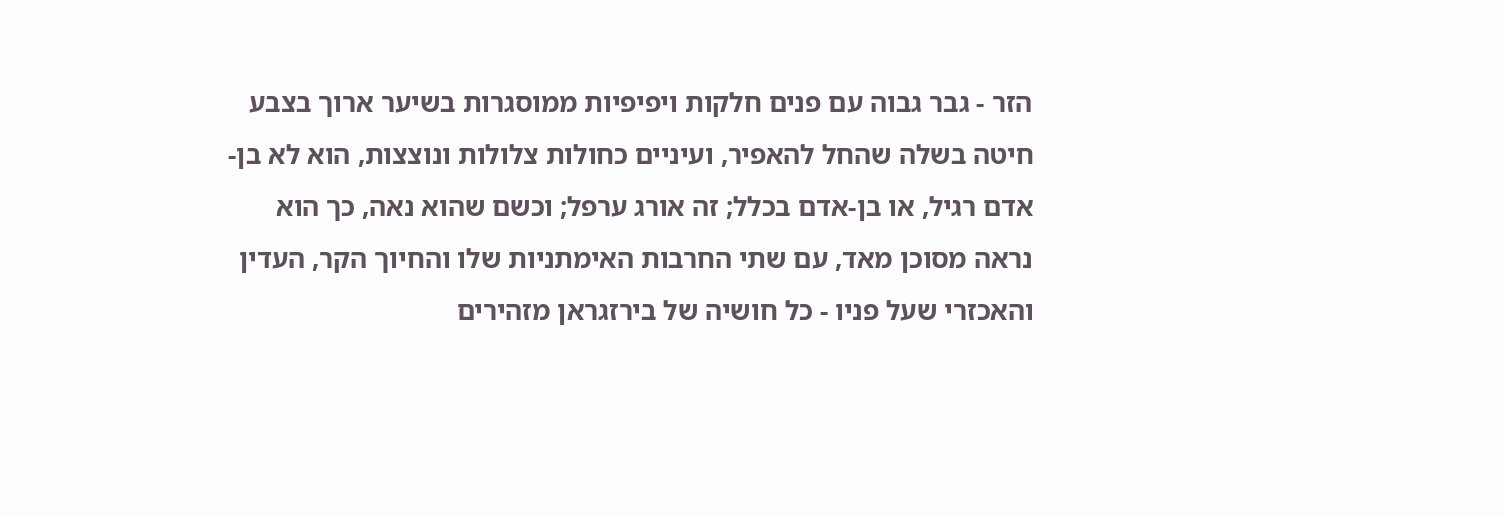הזר - גבר גבוה עם פנים חלקות ויפיפיות ממוסגרות בשיער ארוך בצבע חיטה בשלה שהחל להאפיר, ועיניים כחולות צלולות ונוצצות, הוא לא בן-אדם רגיל, או בן-אדם בכלל; זה אורג ערפל; וכשם שהוא נאה, כך הוא נראה מסוכן מאד, עם שתי החרבות האימתניות שלו והחיוך הקר, העדין והאכזרי שעל פניו - כל חושיה של בירזגראן מזהירים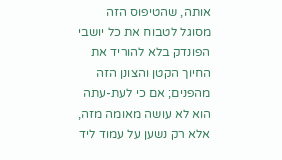אותה, שהטיפוס הזה מסוגל לטבוח את כל יושבי הפונדק בלא להוריד את החיוך הקטן והצונן הזה מהפנים; אם כי לעת-עתה הוא לא עושה מאומה מזה, אלא רק נשען על עמוד ליד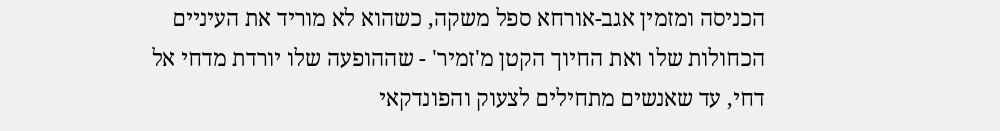הכניסה ומזמין אגב-אורחא ספל משקה, כשהוא לא מוריד את העיניים הכחולות שלו ואת החיוך הקטן מ'זמיר' - שההופעה שלו יורדת מדחי אל דחי, עד שאנשים מתחילים לצעוק והפונדקאי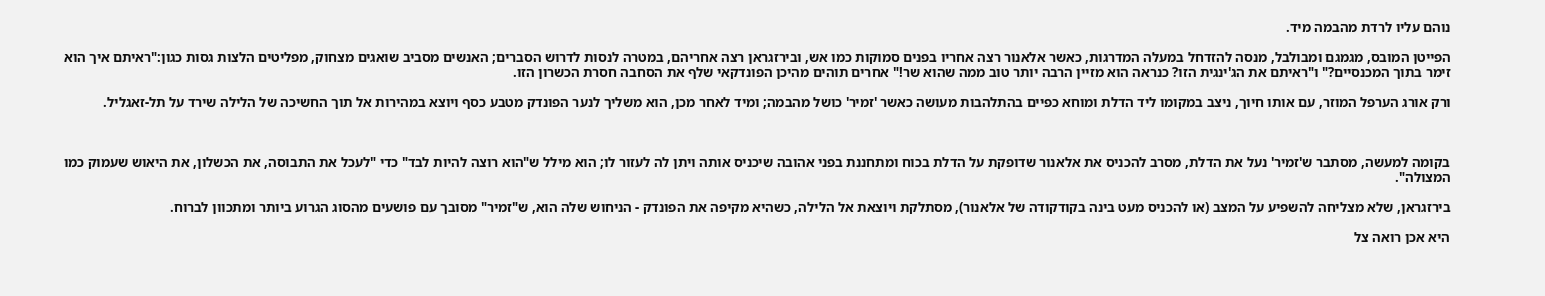נוהם עליו לרדת מהבמה מיד.

הפייטן המובס, מגמגם ומבולבל, מנסה להזדחל במעלה המדרגות, כאשר אלאנור רצה אחריו בפנים סמוקות כמו אש, ובירזגראן רצה אחריהם, במטרה לנסות לדרוש הסברים; האנשים מסביב שואגים מצחוק, מפליטים הלצות גסות כגון:"ראיתם איך הוא זימר בתוך המכנסיים?" ו"ראיתם את הג'ינגית הזו? כנראה הוא מזיין הרבה יותר טוב ממה שהוא שר!" אחרים תוהים מהיכן הפונדקאי שלף את הסחבה חסרת הכשרון הזו.

ורק אורג הערפל המוזר, עם אותו חיוך, ניצב במקומו ליד הדלת ומוחא כפיים בהתלהבות מעושה כאשר 'זמיר' כושל מהבמה; ומיד לאחר מכן, הוא משליך לנער הפונדק מטבע כסף ויוצא במהירות אל תוך החשיכה של הלילה שירד על תל-זאגליל.



בקומה למעשה, מסתבר ש'זמיר' נעל את הדלת, מסרב להכניס את אלאנור שדופקת על הדלת בכוח ומתחננת בפני אהובה שיכניס אותה ויתן לה לעזור לו; הוא מילל ש"הוא רוצה להיות לבד" כדי "לעכל את התבוסה, את הכשלון, את היאוש שעמוק כמו המצולה".

בירזגראן, שלא מצליחה להשפיע על המצב (או להכניס מעט בינה בקודקודה של אלאנור), מסתלקת ויוצאת אל הלילה, כשהיא מקיפה את הפונדק - הניחוש שלה הוא, ש"זמיר" מסובך עם פושעים מהסוג הגרוע ביותר ומתכוון לברוח.

היא אכן רואה צל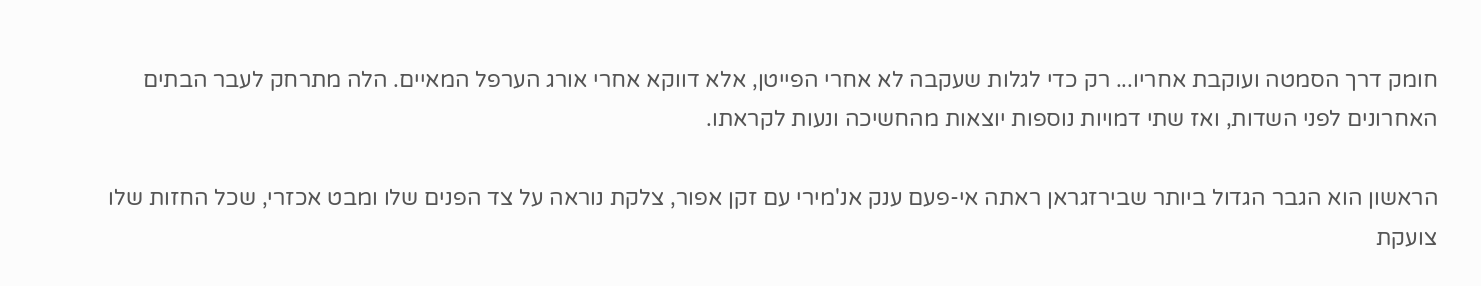חומק דרך הסמטה ועוקבת אחריו... רק כדי לגלות שעקבה לא אחרי הפייטן, אלא דווקא אחרי אורג הערפל המאיים. הלה מתרחק לעבר הבתים האחרונים לפני השדות, ואז שתי דמויות נוספות יוצאות מהחשיכה ונעות לקראתו.

הראשון הוא הגבר הגדול ביותר שבירזגראן ראתה אי-פעם ענק אנ'מירי עם זקן אפור, צלקת נוראה על צד הפנים שלו ומבט אכזרי, שכל החזות שלו צועקת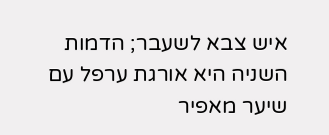איש צבא לשעבר; הדמות השניה היא אורגת ערפל עם שיער מאפיר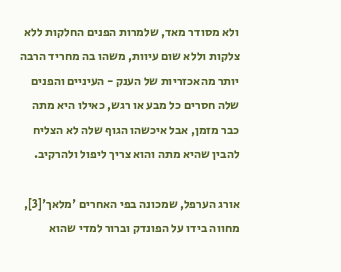ולא מסודר מאד, שלמרות הפנים החלקות ללא צלקות וללא שום עיוות, משהו בה מחריד הרבה יותר מהאכזריות של הענק - העיניים והפנים שלה חסרים כל מבע או רגש, כאילו היא מתה כבר מזמן, אבל איכשהו הגוף שלה לא הצליח להבין שהיא מתה והוא צריך ליפול ולהרקיב.

אורג הערפל, שמכונה בפי האחרים 'מלאך'[3], מחווה בידו על הפונדק וברור למדי שהוא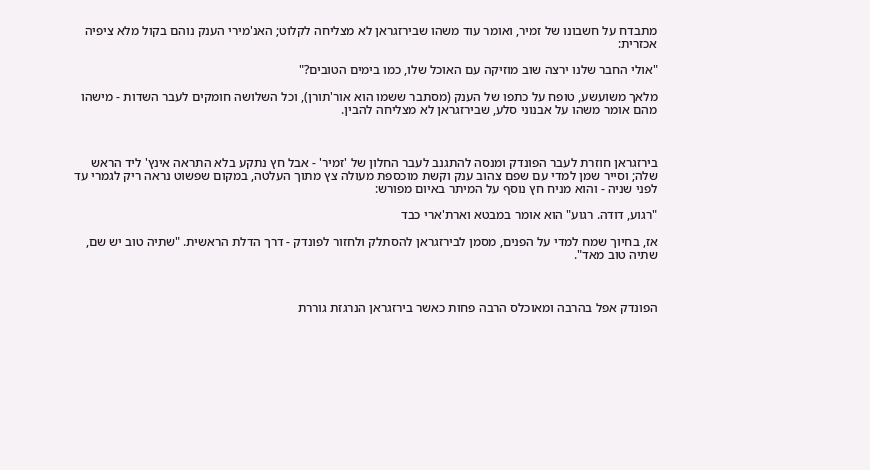מתבדח על חשבונו של זמיר, ואומר עוד משהו שבירזגראן לא מצליחה לקלוט; האנ'מירי הענק נוהם בקול מלא ציפיה אכזרית:

"אולי החבר שלנו ירצה שוב מוזיקה עם האוכל שלו, כמו בימים הטובים?"

מלאך משועשע, טופח על כתפו של הענק (מסתבר ששמו הוא אור'תורן), וכל השלושה חומקים לעבר השדות - מישהו מהם אומר משהו על אבנוני סלע, שבירזגראן לא מצליחה להבין.



בירזגראן חוזרת לעבר הפונדק ומנסה להתגנב לעבר החלון של 'זמיר' - אבל חץ נתקע בלא התראה אינץ' ליד הראש שלה; וסייר שמן למדי עם שפם צהוב ענק וקשת מוכספת מעולה צץ מתוך העלטה, במקום שפשוט נראה ריק לגמרי עד לפני שניה - והוא מניח חץ נוסף על המיתר באיום מפורש:

"רגוע, דודה. רגוע" הוא אומר במבטא וארת'ארי כבד

אז, בחיוך שמח למדי על הפנים, מסמן לבירזגראן להסתלק ולחזור לפונדק - דרך הדלת הראשית. "שתיה טוב יש שם, שתיה טוב מאד".



הפונדק אפל בהרבה ומאוכלס הרבה פחות כאשר בירזגראן הנרגזת גוררת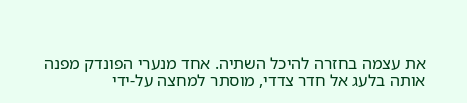את עצמה בחזרה להיכל השתיה. אחד מנערי הפונדק מפנה אותה בלעג אל חדר צדדי, מוסתר למחצה על-ידי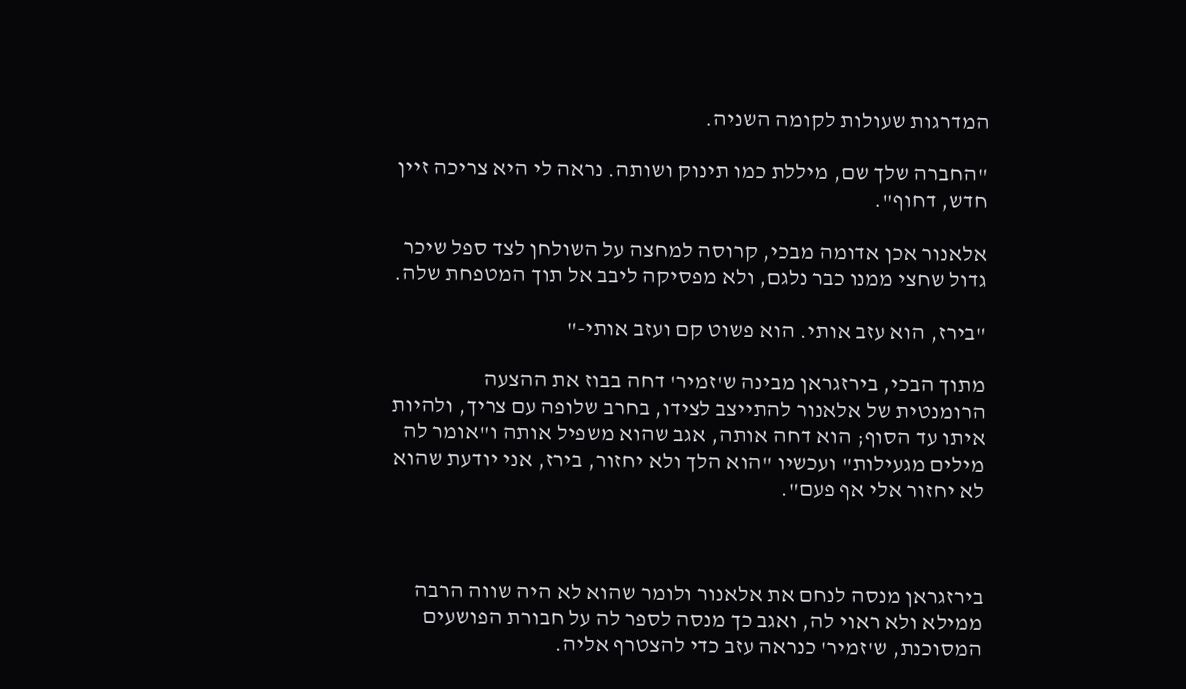המדרגות שעולות לקומה השניה.

"החברה שלך שם, מיללת כמו תינוק ושותה. נראה לי היא צריכה זיין חדש, דחוף".

אלאנור אכן אדומה מבכי, קרוסה למחצה על השולחן לצד ספל שיכר גדול שחצי ממנו כבר נלגם, ולא מפסיקה ליבב אל תוך המטפחת שלה.

"בירז, הוא עזב אותי. הוא פשוט קם ועזב אותי-"

מתוך הבכי, בירזגראן מבינה ש'זמיר' דחה בבוז את ההצעה הרומנטית של אלאנור להתייצב לצידו, בחרב שלופה עם צריך, ולהיות איתו עד הסוף; הוא דחה אותה, אגב שהוא משפיל אותה ו"אומר לה מילים מגעילות" ועכשיו "הוא הלך ולא יחזור, בירז, אני יודעת שהוא לא יחזור אלי אף פעם".



בירזגראן מנסה לנחם את אלאנור ולומר שהוא לא היה שווה הרבה ממילא ולא ראוי לה, ואגב כך מנסה לספר לה על חבורת הפושעים המסוכנת, ש'זמיר' כנראה עזב כדי להצטרף אליה.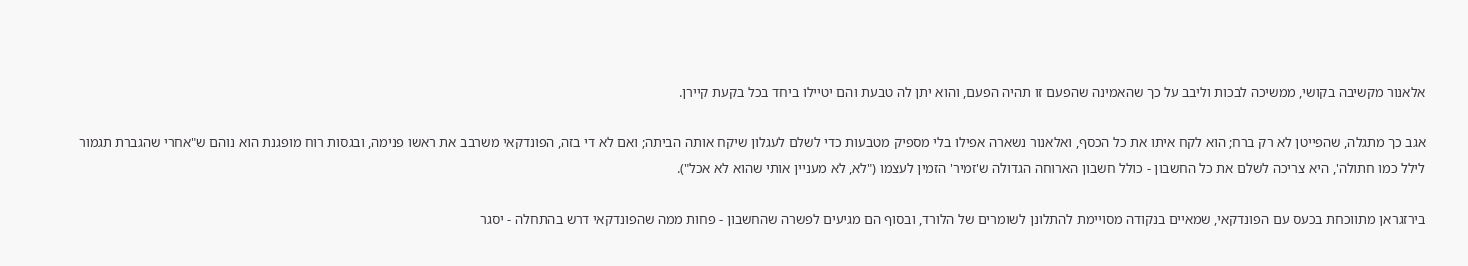אלאנור מקשיבה בקושי, ממשיכה לבכות וליבב על כך שהאמינה שהפעם זו תהיה הפעם, והוא יתן לה טבעת והם יטיילו ביחד בכל בקעת קיירן.

אגב כך מתגלה, שהפייטן לא רק ברח; הוא לקח איתו את כל הכסף, ואלאנור נשארה אפילו בלי מספיק מטבעות כדי לשלם לעגלון שיקח אותה הביתה; ואם לא די בזה, הפונדקאי משרבב את ראשו פנימה, ובגסות רוח מופגנת הוא נוהם ש"אחרי שהגברת תגמור לילל כמו חתולה', היא צריכה לשלם את כל החשבון - כולל חשבון הארוחה הגדולה ש'זמיר' הזמין לעצמו ("לא, לא מעניין אותי שהוא לא אכל").

בירזגראן מתווכחת בכעס עם הפונדקאי, שמאיים בנקודה מסויימת להתלונן לשומרים של הלורד, ובסוף הם מגיעים לפשרה שהחשבון - פחות ממה שהפונדקאי דרש בהתחלה - יסגר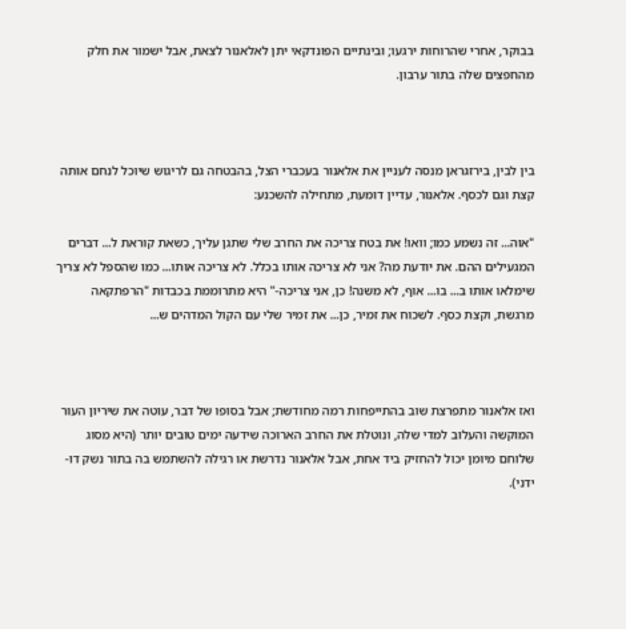בבוקר, אחרי שהרוחות ירגעו; ובינתיים הפונדקאי יתן לאלאנור לצאת, אבל ישמור את חלק מהחפצים שלה בתור ערבון.



בין לבין, בירזגראן מנסה לעניין את אלאנור בעכברי הצל, בהבטחה גם לריגוש שיוכל לנחם אותה קצת וגם לכסף. אלאנור, עדיין דומעת, מתחילה להשכנע:

"אוה... זה נשמע כמו; וואו! את בטח צריכה את החרב שלי שתגן עליך, כשאת קוראת ל... דברים המגעילים ההם. את יודעת מה? אני לא צריכה אותו בכלל. לא צריכה אותו... כמו שהספל לא צריך שימלאו אותו ב... בו... אוף, לא משנה! כן, אני צריכה-" היא מתרוממת בכבדות "הרפתקאה מרגשת, וקצת כסף. לשכוח את זמיר, כן... את זמיר שלי עם הקול המדהים ש...



ואז אלאנור מתפרצת שוב בהתייפחות רמה מחודשת; אבל בסופו של דבר, עוטה את שיריון העור המוקשה והעלוב למדי שלה, ונוטלת את החרב הארוכה שידעה ימים טובים יותר (היא מסוג שלוחם מיומן יכול להחזיק ביד אחת, אבל אלאנור נדרשת או רגילה להשתמש בה בתור נשק דו-ידני).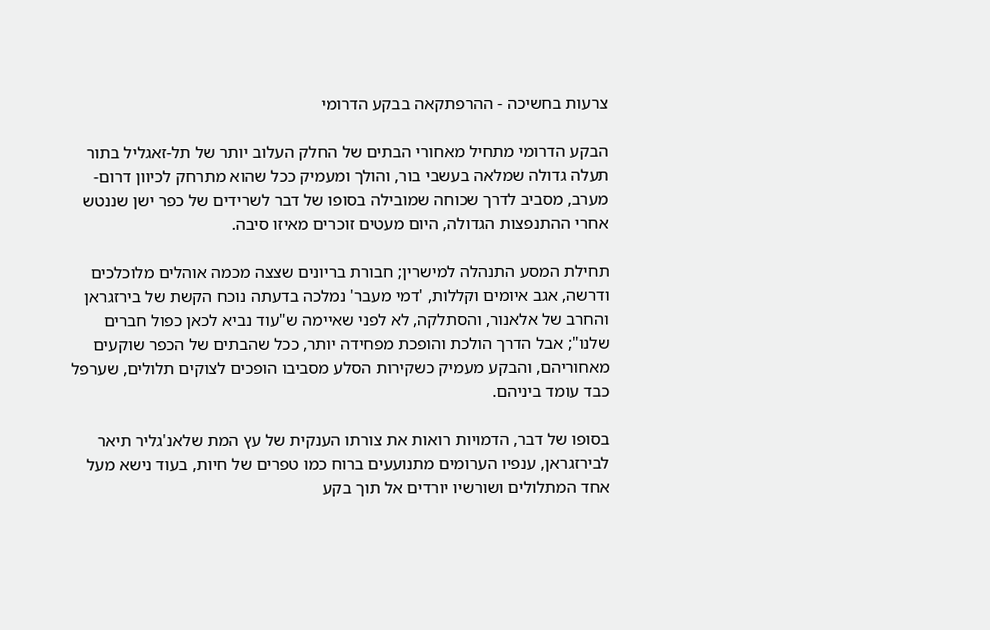צרעות בחשיכה - ההרפתקאה בבקע הדרומי

הבקע הדרומי מתחיל מאחורי הבתים של החלק העלוב יותר של תל-זאגליל בתור תעלה גדולה שמלאה בעשבי בור, והולך ומעמיק ככל שהוא מתרחק לכיוון דרום-מערב, מסביב לדרך שכוחה שמובילה בסופו של דבר לשרידים של כפר ישן שננטש אחרי ההתנפצות הגדולה, היום מעטים זוכרים מאיזו סיבה.

תחילת המסע התנהלה למישרין; חבורת בריונים שצצה מכמה אוהלים מלוכלכים ודרשה, אגב איומים וקללות, 'דמי מעבר' נמלכה בדעתה נוכח הקשת של בירזגראן והחרב של אלאנור, והסתלקה, לא לפני שאיימה ש"עוד נביא לכאן כפול חברים שלנו"; אבל הדרך הולכת והופכת מפחידה יותר, ככל שהבתים של הכפר שוקעים מאחוריהם, והבקע מעמיק כשקירות הסלע מסביבו הופכים לצוקים תלולים, שערפל כבד עומד ביניהם.

בסופו של דבר, הדמויות רואות את צורתו הענקית של עץ המת שלאנ'גליר תיאר לבירזגראן, ענפיו הערומים מתנועעים ברוח כמו טפרים של חיות, בעוד נישא מעל אחד המתלולים ושורשיו יורדים אל תוך בקע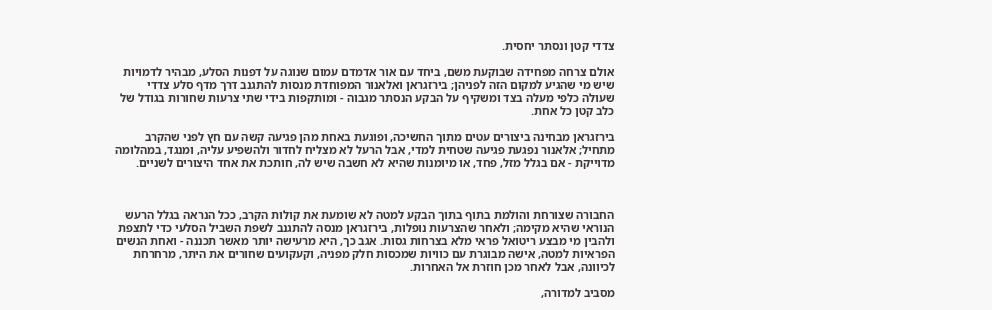צדדי קטן ונסתר יחסית.

אולם צרחה מפחידה שבוקעת משם, ביחד עם אור אדמדם עמום שנוגה על דפנות הסלע, מבהיר לדמויות שיש מי שהגיע למקום הזה לפניהן; בירזגראן ואלאנור המפוחדת מנסות להתגנב דרך מדף סלע צדדי שעולה כלפי מעלה בצד ומשקיף על הבקע הנסתר מגבוה - ומותקפות בידי שתי צרעות שחורות בגודל של כלב קטן כל אחת.

בירזגראן מבחינה ביצורים עטים מתוך החשיכה, ופוגעת באחת מהן פגיעה קשה עם חץ לפני שהקרב מתחיל; אלאנור נפגעת פגיעה שטחית למדי, אבל הרעל לא מצליח לחדור ולהשפיע עליה, ומנגד, במהלומה מדוייקת - אם בגלל מזל, פחד, או מיומנות שהיא לא חשבה שיש לה, חותכת את אחד היצורים לשניים.



החבורה שצורחת והולמת בתוף בתוך הבקע למטה לא שומעת את קולות הקרב, ככל הנראה בגלל הרעש הנוראי שהיא מקימה; ולאחר שהצרעות נופלות, בירזגראן מנסה להתגנב לשפת השביל הסלעי כדי לתצפת ולהבין מי מבצע ריטואל פראי מלא בצרחות גסות. אגב כך, היא מרעישה יותר מאשר תכננה - ואחת הנשים הפראיות למטה, אישה מבוגרת עם כוויות שמכסות חלק מפניה, וקעקועים שחורים את היתר, מרחרחת לכיוונה, אבל לאחר מכן חוזרת אל האחרות.

מסביב למדורה,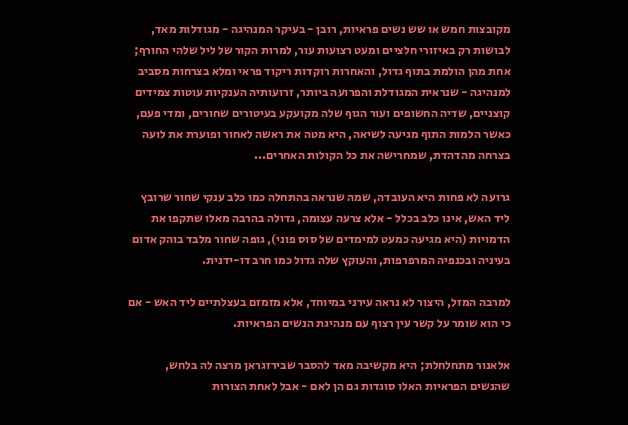מקובצות חמש או שש נשים פראיות, רובן - בעיקר המנהיגה - מגודלות מאד, לבושות רק באיזורי חלציים ומעט רצועות עור, למרות הקור של ליל שלהי החורף; אחת מהן הולמת בתוף גדול, והאחרות רוקדות ריקוד פראי ומלא בצרחות מסביב למנהיגה - שנראית המגודלת והפרועה ביותר, זרועותיה הענקיות עוטות צמידים קוצניים, שדיה החשופים ועור הגוף שלה מקועקע בעיטורים שחורים, ומדי פעם, כאשר הלמות התוף מגיעה לשיאה, היא מטה את ראשה לאחור ופוערת את לועה בצרחה מהדהדת, שמחרישה את כל הקולות האחרים...

גרועה לא פחות היא העובדה, שמה שנראה בהתחלה כמו כלב ענקי שחור שרובץ ליד האש, אינו כלב בכלל - אלא צרעה עצומה, גדולה בהרבה מאלו שתקפו את הדמויות (היא מגיעה כמעט למימדים של סוס פוני), גופה שחור מלבד בוהק אדום בעיניה ובכנפיה המרפרפות, והעוקץ שלה גדול כמו חרב דו-ידנית.

למרבה המזל, היצור לא נראה עירני במיוחד, אלא מזמזם בעצלתיים ליד האש - אם כי הוא שומר על קשר עין רצוף עם מנהיגת הנשים הפראיות.

אלאנור מתחלחלת; היא מקשיבה מאד להסבר שבירזגראן מרצה לה בלחש, שהנשים הפראיות האלו סוגדות גם הן לאם - אבל לאחת הצורות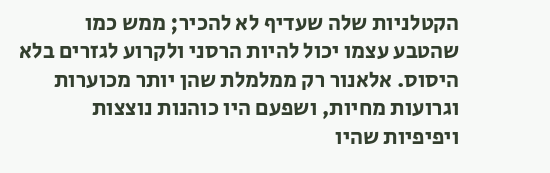הקטלניות שלה שעדיף לא להכיר; ממש כמו שהטבע עצמו יכול להיות הרסני ולקרוע לגזרים בלא היסוס. אלאנור רק ממלמלת שהן יותר מכוערות וגרועות מחיות, ושפעם היו כוהנות נוצצות ויפיפיות שהיו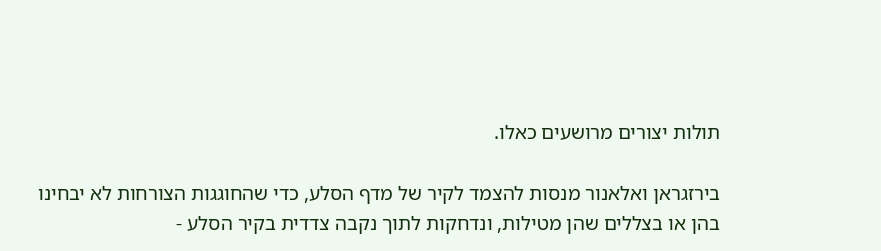תולות יצורים מרושעים כאלו.

בירזגראן ואלאנור מנסות להצמד לקיר של מדף הסלע, כדי שהחוגגות הצורחות לא יבחינו בהן או בצללים שהן מטילות, ונדחקות לתוך נקבה צדדית בקיר הסלע -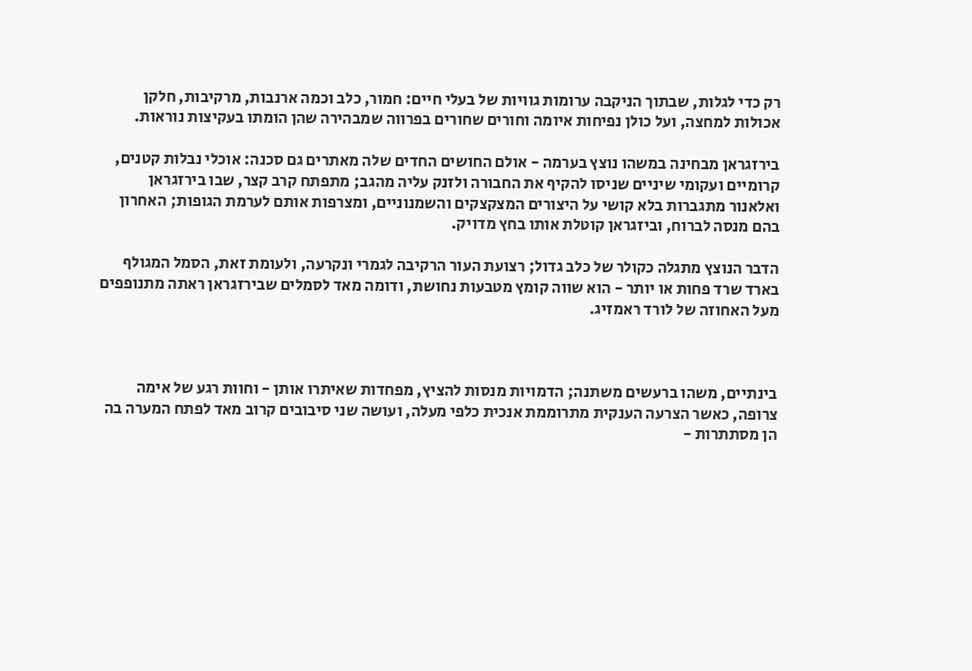רק כדי לגלות, שבתוך הניקבה ערומות גוויות של בעלי חיים: חמור, כלב וכמה ארנבות, מרקיבות, חלקן אכולות למחצה, ועל כולן נפיחות איומה וחורים שחורים בפרווה שמבהירה שהן הומתו בעקיצות נוראות.

בירזגראן מבחינה במשהו נוצץ בערמה - אולם החושים החדים שלה מאתרים גם סכנה: אוכלי נבלות קטנים, קרומיים ועקומי שיניים שניסו להקיף את החבורה ולזנק עליה מהגב; מתפתח קרב קצר, שבו בירזגראן ואלאנור מתגברות בלא קושי על היצורים המצקצקים והשמנוניים, ומצרפות אותם לערמת הגופות; האחרון בהם מנסה לברוח, וביזגראן קוטלת אותו בחץ מדויק.

הדבר הנוצץ מתגלה כקולר של כלב גדול; רצועת העור הרקיבה לגמרי ונקרעה, ולעומת זאת, הסמל המגולף בארד שרד פחות או יותר - הוא שווה קומץ מטבעות נחושת, ודומה מאד לסמלים שבירזגראן ראתה מתנופפים מעל האחוזה של לורד ראמזיג.



בינתיים, משהו ברעשים משתנה; הדמויות מנסות להציץ, מפחדות שאיתרו אותן - וחוות רגע של אימה צרופה, כאשר הצרעה הענקית מתרוממת אנכית כלפי מעלה, ועושה שני סיבובים קרוב מאד לפתח המערה בה הן מסתתרות -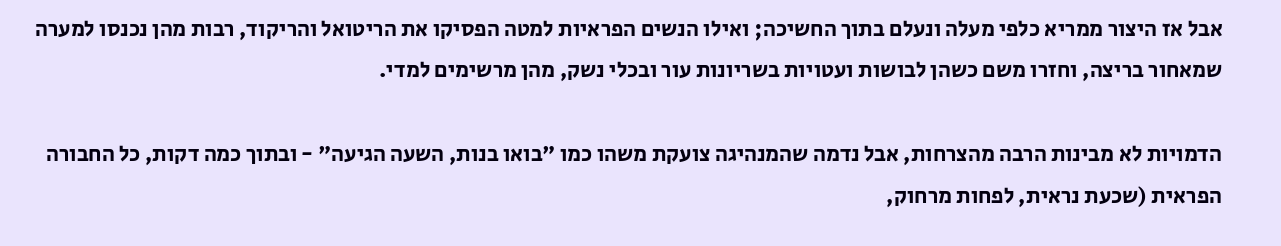אבל אז היצור ממריא כלפי מעלה ונעלם בתוך החשיכה; ואילו הנשים הפראיות למטה הפסיקו את הריטואל והריקוד, רבות מהן נכנסו למערה שמאחור בריצה, וחזרו משם כשהן לבושות ועטויות בשריונות עור ובכלי נשק, מהן מרשימים למדי.

הדמויות לא מבינות הרבה מהצרחות, אבל נדמה שהמנהיגה צועקת משהו כמו "בואו בנות, השעה הגיעה" - ובתוך כמה דקות, כל החבורה הפראית (שכעת נראית, לפחות מרחוק,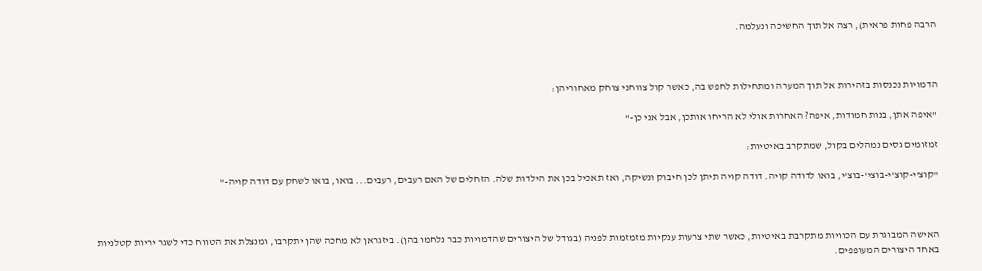הרבה פחות פראית), רצה אל תוך החשיכה ונעלמה.



הדמויות נכנסות בזהירות אל תוך המערה ומתחילות לחפש בה, כאשר קול צווחני צוחק מאחוריהן:

"איפה אתן, בנות חמודות, איפה? האחרות אולי לא הריחו אותכן, אבל אני כן-"

זמזומים גסים נמהלים בקול, שמתקרב באיטיות:

"קוצ'י-קוצ'י-בוצי'-בוצ'י, בואו לדודה קויה. דודה קויה תיתן לכן חיבוק ונשיקה, ואז תאכיל בכן את הילדות שלה. הזחלים של האם רעבים, רעבים... בואו, בואו לשחק עם דודה קויה-"



האישה המבוגרת עם הכוויות מתקרבת באיטיות, כאשר שתי צרעות ענקיות מזמזמות לפניה (בגודל של היצורים שהדמויות כבר נלחמו בהן). ביזגראן לא מחכה שהן יתקרבו, ומנצלת את הטווח כדי לשגר יריות קטלניות באחד היצורים המעופפים.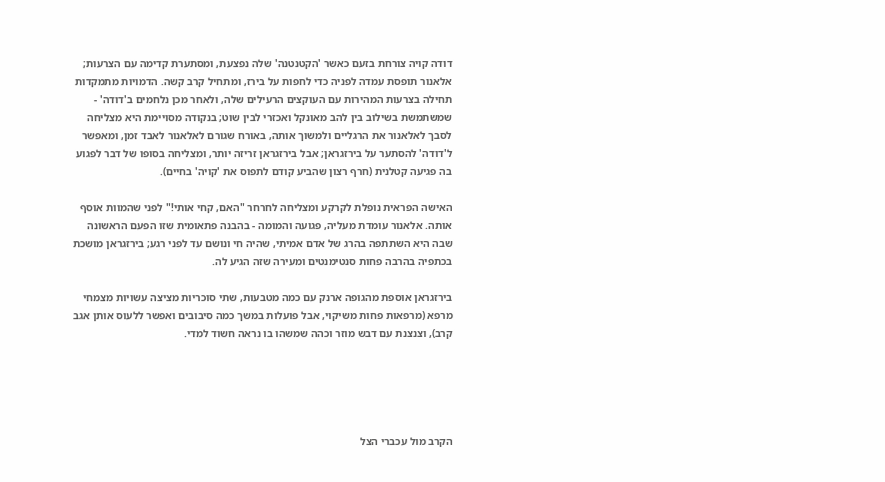דודה קויה צורחת בזעם כאשר 'הקטנטנה' שלה נפצעת, ומסתערת קדימה עם הצרעות; אלאנור תופסת עמדה לפניה כדי לחפות על בירז, ומתחיל קרב קשה. הדמויות מתמקדות תחילה בצרעות המהירות עם העוקצים הרעילים שלה, ולאחר מכן נלחמים ב'דודה' - שמשתמשת בשילוב בין להב מאונקל ואכזרי לבין שוט; בנקודה מסויימת היא מצליחה לסבך לאלאנור את הרגליים ולמשוך אותה, באורח שגורם לאלאנור לאבד זמן, ומאפשר ל'דודה' להסתער על בירזגראן; אבל בירזגראן זריזה יותר, ומצליחה בסופו של דבר לפגוע בה פגיעה קטלנית (חרף רצון שהביע קודם לתפוס את 'קויה' בחיים).

האישה הפראית נופלת לקרקע ומצליחה לחרחר "האם, קחי אותי!" לפני שהמוות אוסף אותה. אלאנור עומדת מעליה, פגועה והמומה - בהבנה פתאומית שזו הפעם הראשונה שבה היא השתתפה בהרג של אדם אמיתי, שהיה חי ונושם עד לפני רגע; בירזגראן מושכת בכתפיה בהרבה פחות סנטימנטים ומעירה שזה הגיע לה.

בירזגראן אוספת מהגופה ארנק עם כמה מטבעות, שתי סוכריות מציצה עשויות מצמחי מרפא (מרפאות פחות משיקוי, אבל פועלות במשך כמה סיבובים ואפשר ללעוס אותן אגב קרב), וצנצנת עם דבש מוזר וכהה שמשהו בו נראה חשוד למדי.





הקרב מול עכברי הצל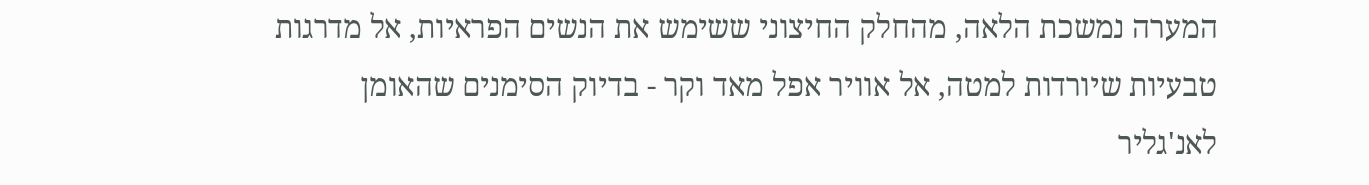המערה נמשכת הלאה, מהחלק החיצוני ששימש את הנשים הפראיות, אל מדרגות טבעיות שיורדות למטה, אל אוויר אפל מאד וקר - בדיוק הסימנים שהאומן לאנ'גליר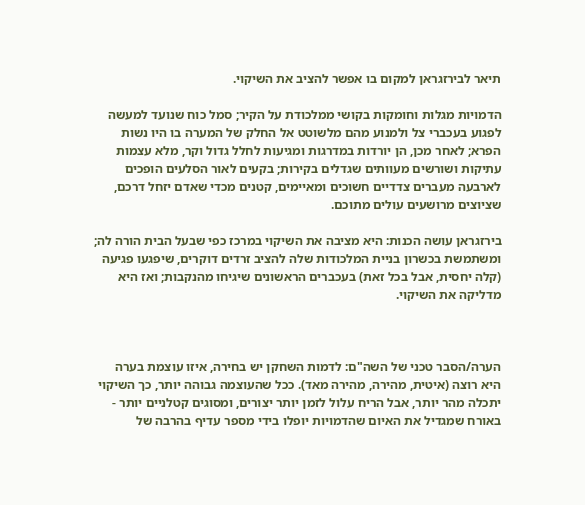תיאר לבירזגראן למקום בו אפשר להציב את השיקוי.

הדמויות מגלות וחומקות בקושי ממלכודת על הקיר; סמל כוח שנועד למעשה לפגוע בעכברי צל ולמנוע מהם מלשוטט אל החלק של המערה בו היו נשות הפרא; לאחר מכן, הן יורדות במדרגות ומגיעות לחלל גדול וקר, מלא עצמות עתיקות ושורשים מעוותים שגדלים בקירות; בקעים לאור הסלעים הופכים לארבעה מעברים צדדיים חשוכים ומאיימים, קטנים מכדי שאדם יזחל דרכם, שציוצים מרושעים עולים מתוכם.

בירזגראן עושה הכנות: היא מציבה את השיקוי במרכז כפי שבעל הבית הורה לה; ומשתמשת בכשרון בניית המלכודות שלה להציב זרדים דוקרים, שיפגעו פגיעה (קלה יחסית, אבל בכל זאת) בעכברים הראשונים שיגיחו מהנקבות; ואז היא מדליקה את השיקוי.



הערה/הסבר טכני של השה"ם: לדמות השחקן יש בחירה, איזו עוצמת בערה היא רוצה (איטית, מהירה, מהירה מאד). ככל שהעוצמה גבוהה יותר, כך השיקוי יתכלה מהר יותר, אבל הריח עלול לזמן יותר יצורים, ומסוגים קטלניים יותר - באורח שמגדיל את האיום שהדמויות יופלו בידי מספר עדיף בהרבה של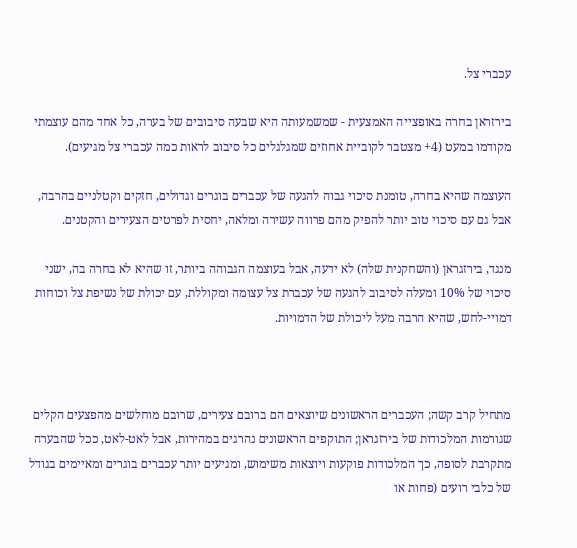עכברי צל.

בירזראן בחרה באופצייה האמצעית - שמשמעותה היא שבעה סיבובים של בערה, כל אחד מהם עוצמתי מקודמו במעט (4+ מצטבר לקוביית אחוזים שמגלגלים כל סיבוב לראות כמה עכברי צל מגיעים).

העוצמה שהיא בחרה, טומנת סיכוי גבוה להגעה של עכברים בוגרים וגדולים, חזקים וקטלניים בהרבה, אבל גם עם סיכוי טוב יותר להפיק מהם פרווה עשירה ומלאה, יחסית לפרטים הצעירים והקטנים.

מנגד, בירזגראן (והשחקנית שלה) לא ידעה, אבל בעוצמה הגבוהה ביותר, זו שהיא לא בחרה בה, ישני סיכוי של 10% ומעלה לסיבוב להגעה של עכברת צל עצומה ומקוללת, עם יכולת של נשיפת צל וכוחות דמויי-לחש, שהיא הרבה מעל ליכולת של הדמויות.



מתחיל קרב קשה; העכברים הראשונים שיוצאים הם ברובם צעירים, שרובם מוחלשים מהפצעים הקלים שגורמות המלכודות של בירזגראן; התוקפים הראשונים נהרגים במהירות, אבל לאט-לאט, ככל שהבערה מתקרבת לסופה, כך המלכודות פוקעות ויוצאות משימוש, ומגיעים יותר עכברים בוגרים ומאיימים בגודל של כלבי רועים (פחות או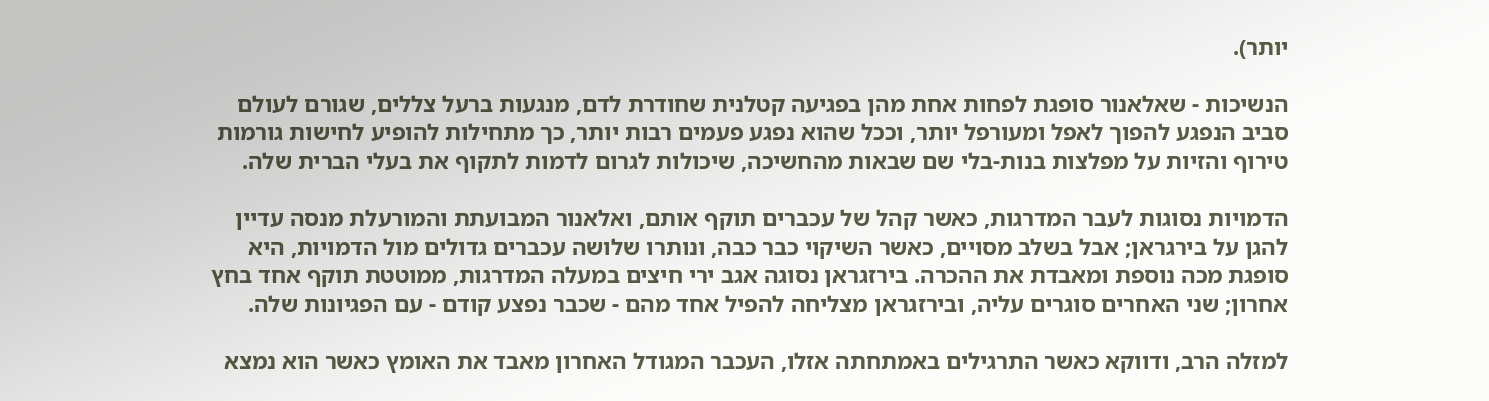יותר).

הנשיכות - שאלאנור סופגת לפחות אחת מהן בפגיעה קטלנית שחודרת לדם, מנגעות ברעל צללים, שגורם לעולם סביב הנפגע להפוך לאפל ומעורפל יותר, וככל שהוא נפגע פעמים רבות יותר, כך מתחילות להופיע לחישות גורמות טירוף והזיות על מפלצות בנות-בלי שם שבאות מהחשיכה, שיכולות לגרום לדמות לתקוף את בעלי הברית שלה.

הדמויות נסוגות לעבר המדרגות, כאשר קהל של עכברים תוקף אותם, ואלאנור המבועתת והמורעלת מנסה עדיין להגן על בירגראן; אבל בשלב מסויים, כאשר השיקוי כבר כבה, ונותרו שלושה עכברים גדולים מול הדמויות, היא סופגת מכה נוספת ומאבדת את ההכרה. בירזגראן נסוגה אגב ירי חיצים במעלה המדרגות, ממוטטת תוקף אחד בחץ אחרון; שני האחרים סוגרים עליה, ובירזגראן מצליחה להפיל אחד מהם - שכבר נפצע קודם - עם הפגיונות שלה.

למזלה הרב, ודווקא כאשר התרגילים באמתחתה אזלו, העכבר המגודל האחרון מאבד את האומץ כאשר הוא נמצא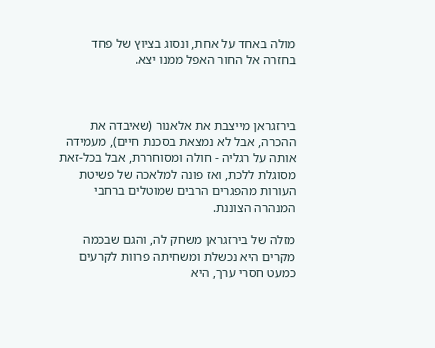מולה באחד על אחת, ונסוג בציוץ של פחד בחזרה אל החור האפל ממנו יצא.



בירזגראן מייצבת את אלאנור (שאיבדה את ההכרה, אבל לא נמצאת בסכנת חיים), מעמידה אותה על רגליה - חולה ומסוחררת, אבל בכל-זאת מסוגלת ללכת, ואז פונה למלאכה של פשיטת העורות מהפגרים הרבים שמוטלים ברחבי המנהרה הצוננת.

מזלה של בירזגראן משחק לה, והגם שבכמה מקרים היא נכשלת ומשחיתה פרוות לקרעים כמעט חסרי ערך, היא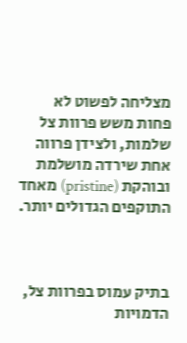מצליחה לפשוט לא פחות משש פרוות צל שלמות, ולצידן פרווה אחת שירדה מושלמת ובוהקת (pristine) מאחד התוקפים הגדולים יותר.



בתיק עמוס בפרוות צל, הדמויות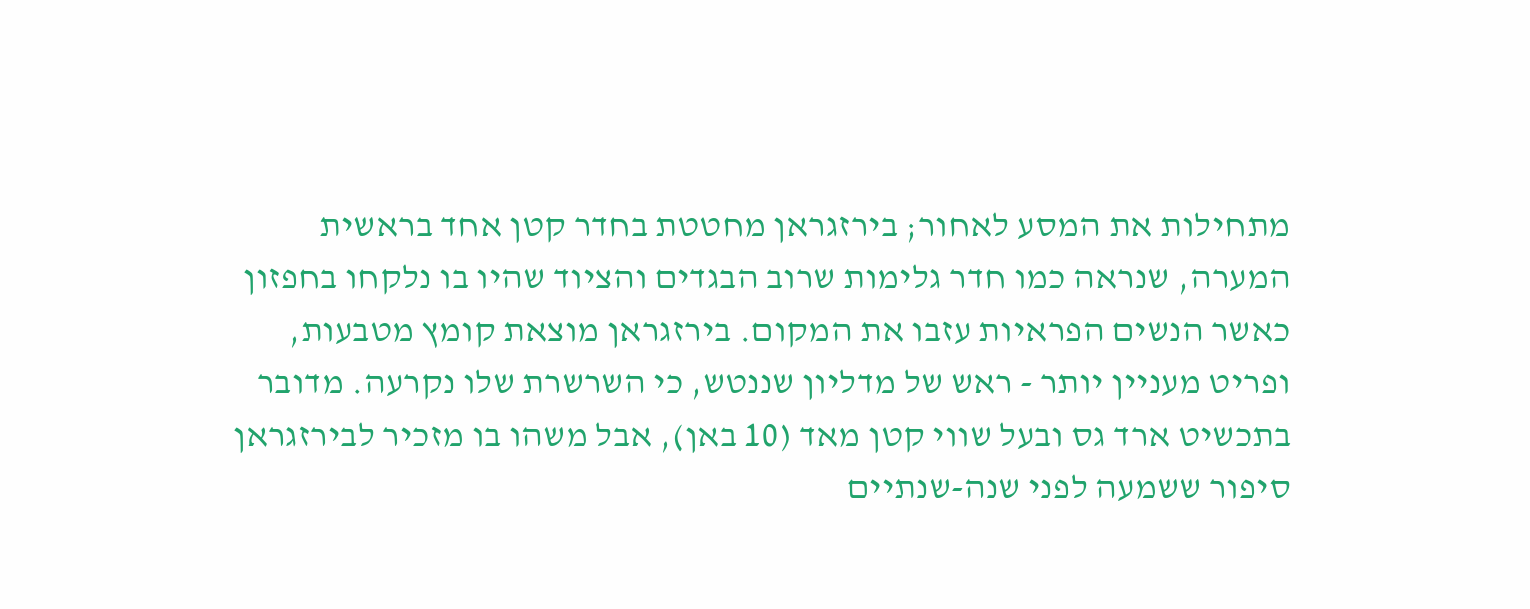מתחילות את המסע לאחור; בירזגראן מחטטת בחדר קטן אחד בראשית המערה, שנראה כמו חדר גלימות שרוב הבגדים והציוד שהיו בו נלקחו בחפזון כאשר הנשים הפראיות עזבו את המקום. בירזגראן מוצאת קומץ מטבעות, ופריט מעניין יותר - ראש של מדליון שננטש, כי השרשרת שלו נקרעה. מדובר בתכשיט ארד גס ובעל שווי קטן מאד (10 באן), אבל משהו בו מזכיר לבירזגראן סיפור ששמעה לפני שנה-שנתיים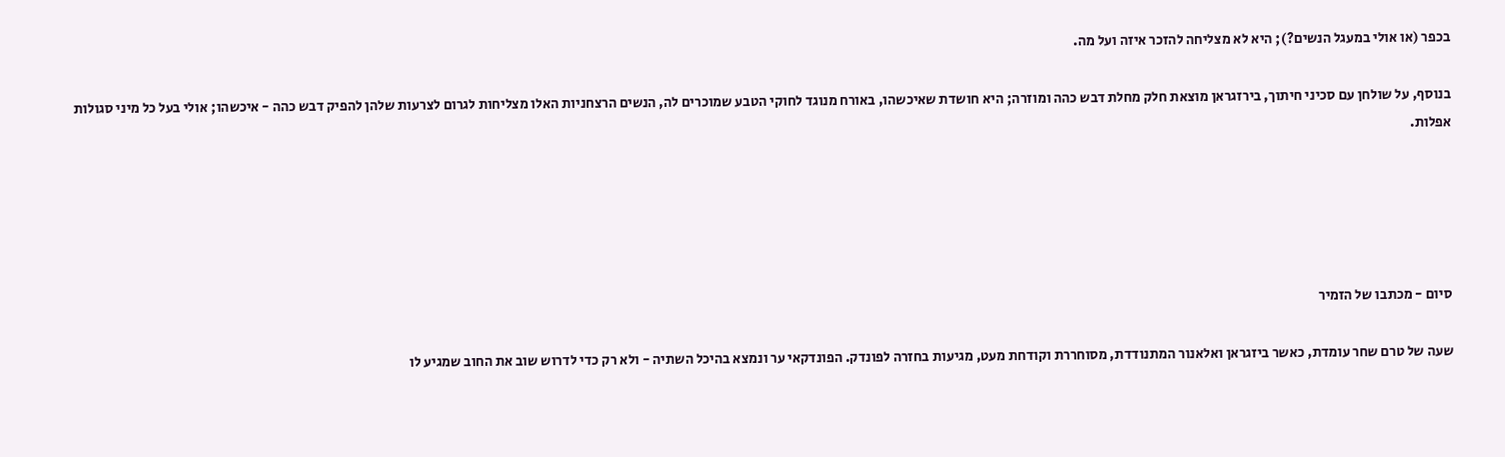בכפר (או אולי במעגל הנשים?); היא לא מצליחה להזכר איזה ועל מה.

בנוסף, על שולחן עם סכיני חיתוך, בירזגראן מוצאת חלק מחלת דבש כהה ומוזרה; היא חושדת שאיכשהו, באורח מנוגד לחוקי הטבע שמוכרים לה, הנשים הרצחניות האלו מצליחות לגרום לצרעות שלהן להפיק דבש כהה - איכשהו; אולי בעל כל מיני סגולות אפלות.





סיום - מכתבו של הזמיר

שעה של טרם שחר עומדת, כאשר ביזגראן ואלאנור המתנודדת, מסוחררת וקודחת מעט, מגיעות בחזרה לפונדק. הפונדקאי ער ונמצא בהיכל השתיה - ולא רק כדי לדרוש שוב את החוב שמגיע לו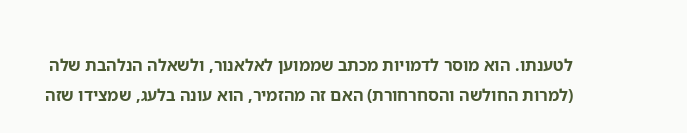לטענתו. הוא מוסר לדמויות מכתב שממוען לאלאנור, ולשאלה הנלהבת שלה (למרות החולשה והסחרחורת) האם זה מהזמיר, הוא עונה בלעג, שמצידו שזה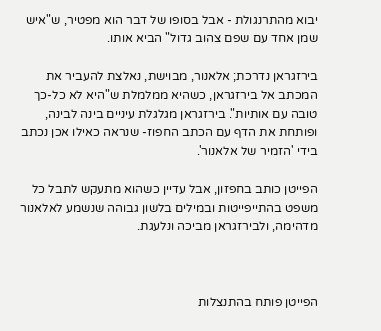יבוא מהתרנגולת - אבל בסופו של דבר הוא מפטיר, ש"איש שמן אחד עם שפם צהוב גדול" הביא אותו.

בירזגראן נדרכת; אלאנור, מבוישת, נאלצת להעביר את המכתב אל בירזגראן, כשהיא ממלמלת ש"היא לא כל-כך טובה עם אותיות". בירזגראן מגלגלת עיניים בינה לבינה, ופותחת את הדף עם הכתב החפוז- שנראה כאילו אכן נכתב בידי 'הזמיר של אלאנור'.

הפייטן כותב בחפזון, אבל עדיין כשהוא מתעקש לתבל כל משפט בהתייפייטות ובמילים בלשון גבוהה שנשמע לאלאנור מדהימה, ולבירזגראן מביכה ונלעגת.



הפייטן פותח בהתנצלות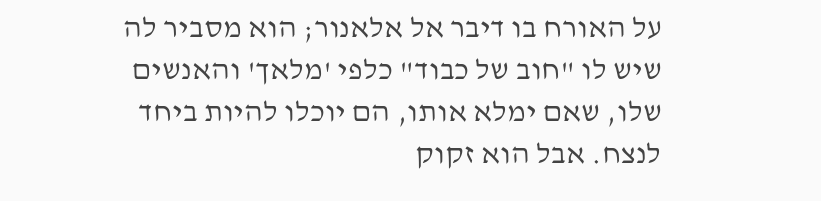על האורח בו דיבר אל אלאנור; הוא מסביר לה שיש לו "חוב של כבוד" כלפי 'מלאך' והאנשים שלו, שאם ימלא אותו, הם יוכלו להיות ביחד לנצח. אבל הוא זקוק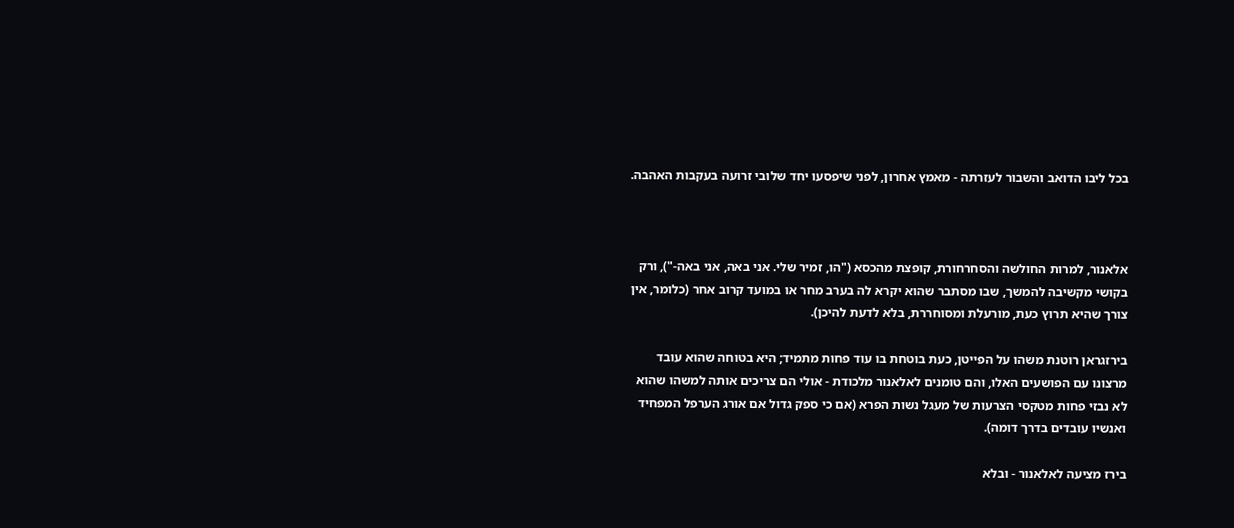בכל ליבו הדואב והשבור לעזרתה - מאמץ אחרון, לפני שיפסעו יחד שלובי זרועה בעקבות האהבה.



אלאנור, למרות החולשה והסחרחורת, קופצת מהכסא ("הו, זמיר שלי. אני באה, אני באה-"), ורק בקושי מקשיבה להמשך, שבו מסתבר שהוא יקרא לה בערב מחר או במועד קרוב אחר (כלומר, אין צורך שהיא תרוץ כעת, מורעלת ומסוחררת, בלא לדעת להיכן).

בירזגראן רוטנת משהו על הפייטן, כעת בוטחת בו עוד פחות מתמיד; היא בטוחה שהוא עובד מרצונו עם הפושעים האלו, והם טומנים לאלאנור מלכודת - אולי הם צריכים אותה למשהו שהוא לא נבזי פחות מטקסי הצרעות של מעגל נשות הפרא (אם כי ספק גדול אם אורג הערפל המפחיד ואנשיו עובדים בדרך דומה).

בירז מציעה לאלאנור - ובלא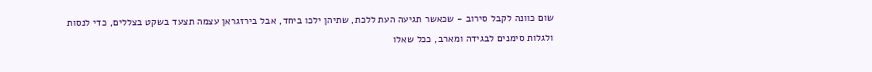שום כוונה לקבל סירוב - שכאשר תגיעה העת ללכת, שתיהן ילכו ביחד, אבל בירזגראן עצמה תצעד בשקט בצללים, כדי לנסות ולגלות סימנים לבגידה ומארב, ככל שאלו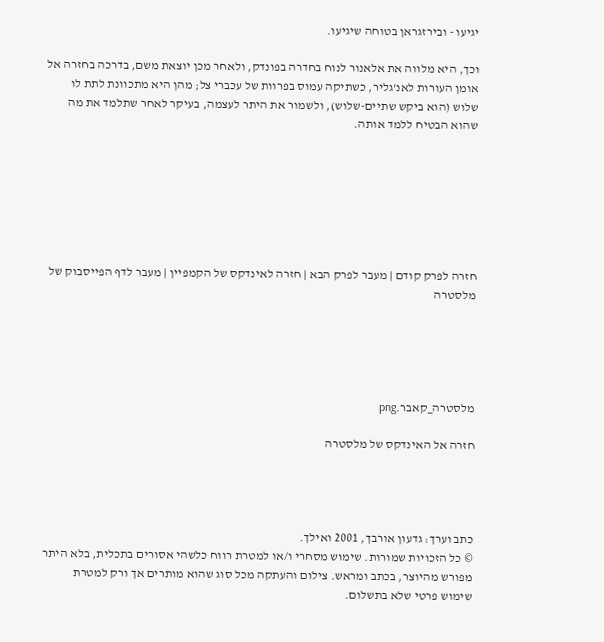יגיעו - ובירזגראן בטוחה שיגיעו.

וכך, היא מלווה את אלאנור לנוח בחדרה בפונדק, ולאחר מכן יוצאת משם, בדרכה בחזרה אל אומן העורות לאנ'גליר, כשתיקה עמוס בפרוות של עכברי צל; מהן היא מתכוונת לתת לו שלוש (הוא ביקש שתיים-שלוש), ולשמור את היתר לעצמה, בעיקר לאחר שתלמד את מה שהוא הבטיח ללמד אותה.







חזרה לפרק קודם | מעבר לפרק הבא | חזרה לאינדקס של הקמפיין | מעבר לדף הפייסבוק של מלסטרה





מלסטרה_קאבר.png

חזרה אל האינדקס של מלסטרה




כתב וערך: גדעון אורבך, 2001 ואילך.
© כל הזכויות שמורות. שימוש מסחרי ו/או למטרת רווח כלשהי אסורים בתכלית, בלא היתר מפורש מהיוצר, בכתב ומראש. צילום והעתקה מכל סוג שהוא מותרים אך ורק למטרת שימוש פרטי שלא בתשלום.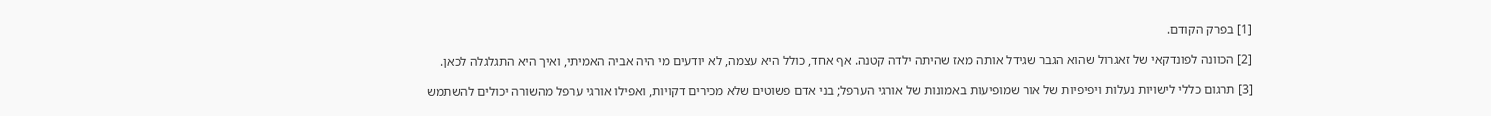[1] בפרק הקודם.

[2] הכוונה לפונדקאי של זאגרול שהוא הגבר שגידל אותה מאז שהיתה ילדה קטנה. אף אחד, כולל היא עצמה, לא יודעים מי היה אביה האמיתי, ואיך היא התגלגלה לכאן.

[3] תרגום כללי לישויות נעלות ויפיפיות של אור שמופיעות באמונות של אורגי הערפל; בני אדם פשוטים שלא מכירים דקויות, ואפילו אורגי ערפל מהשורה יכולים להשתמש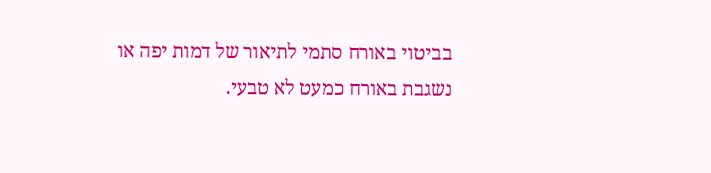בביטוי באורח סתמי לתיאור של דמות יפה או נשגבת באורח כמעט לא טבעי.